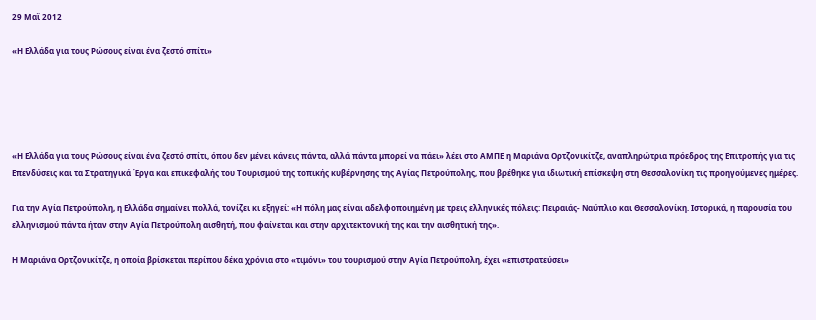29 Μαϊ 2012

«Η Ελλάδα για τους Ρώσους είναι ένα ζεστό σπίτι»





«Η Ελλάδα για τους Ρώσους είναι ένα ζεστό σπίτι, όπου δεν μένει κάνεις πάντα, αλλά πάντα μπορεί να πάει» λέει στο ΑΜΠΕ η Μαριάνα Ορτζονικίτζε, αναπληρώτρια πρόεδρος της Επιτροπής για τις Επενδύσεις και τα Στρατηγικά Έργα και επικεφαλής του Τουρισμού της τοπικής κυβέρνησης της Αγίας Πετρούπολης, που βρέθηκε για ιδιωτική επίσκεψη στη Θεσσαλονίκη τις προηγούμενες ημέρες.

Για την Αγία Πετρούπολη, η Ελλάδα σημαίνει πολλά, τονίζει κι εξηγεί: «Η πόλη μας είναι αδελφοποιημένη με τρεις ελληνικές πόλεις: Πειραιάς- Ναύπλιο και Θεσσαλονίκη. Ιστορικά, η παρουσία του ελληνισμού πάντα ήταν στην Αγία Πετρούπολη αισθητή, που φαίνεται και στην αρχιτεκτονική της και την αισθητική της».

Η Μαριάνα Ορτζονικίτζε, η οποία βρίσκεται περίπου δέκα χρόνια στο «τιμόνι» του τουρισμού στην Αγία Πετρούπολη, έχει «επιστρατεύσει»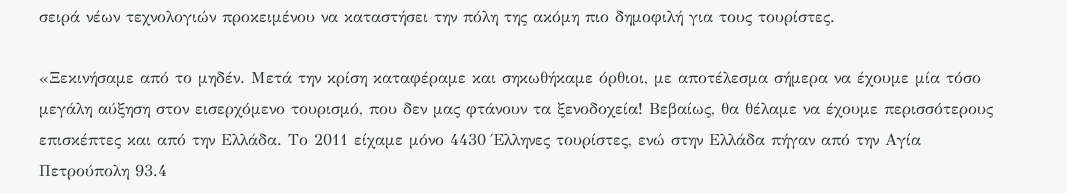σειρά νέων τεχνολογιών προκειμένου να καταστήσει την πόλη της ακόμη πιο δημοφιλή για τους τουρίστες.

«Ξεκινήσαμε από το μηδέν. Μετά την κρίση καταφέραμε και σηκωθήκαμε όρθιοι, με αποτέλεσμα σήμερα να έχουμε μία τόσο μεγάλη αύξηση στον εισερχόμενο τουρισμό, που δεν μας φτάνουν τα ξενοδοχεία! Βεβαίως, θα θέλαμε να έχουμε περισσότερους επισκέπτες και από την Ελλάδα. Το 2011 είχαμε μόνο 4430 Έλληνες τουρίστες, ενώ στην Ελλάδα πήγαν από την Αγία Πετρούπολη 93.4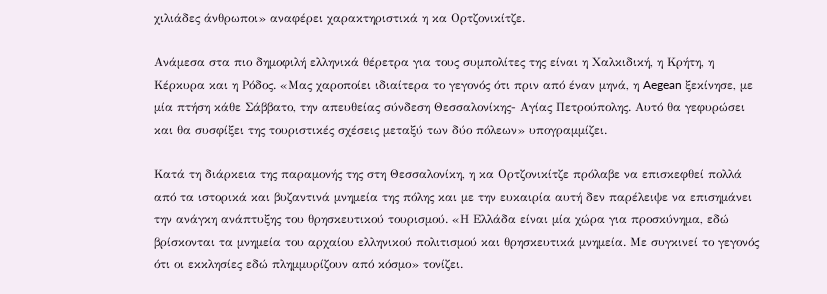χιλιάδες άνθρωποι» αναφέρει χαρακτηριστικά η κα Ορτζονικίτζε.

Ανάμεσα στα πιο δημοφιλή ελληνικά θέρετρα για τους συμπολίτες της είναι η Χαλκιδική, η Κρήτη, η Κέρκυρα και η Ρόδος. «Μας χαροποίει ιδιαίτερα το γεγονός ότι πριν από έναν μηνά, η Aegean ξεκίνησε, με μία πτήση κάθε Σάββατο, την απευθείας σύνδεση Θεσσαλονίκης- Αγίας Πετρούπολης. Αυτό θα γεφυρώσει και θα συσφίξει της τουριστικές σχέσεις μεταξύ των δύο πόλεων» υπογραμμίζει.

Κατά τη διάρκεια της παραμονής της στη Θεσσαλονίκη, η κα Ορτζονικίτζε πρόλαβε να επισκεφθεί πολλά από τα ιστορικά και βυζαντινά μνημεία της πόλης και με την ευκαιρία αυτή δεν παρέλειψε να επισημάνει την ανάγκη ανάπτυξης του θρησκευτικού τουρισμού. «Η Ελλάδα είναι μία χώρα για προσκύνημα, εδώ βρίσκονται τα μνημεία του αρχαίου ελληνικού πολιτισμού και θρησκευτικά μνημεία. Με συγκινεί το γεγονός ότι οι εκκλησίες εδώ πλημμυρίζουν από κόσμο» τονίζει.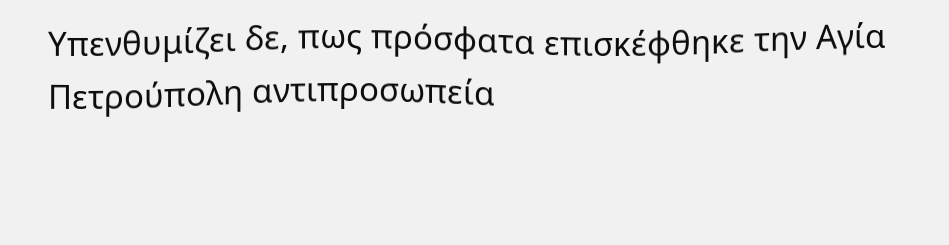Υπενθυμίζει δε, πως πρόσφατα επισκέφθηκε την Αγία Πετρούπολη αντιπροσωπεία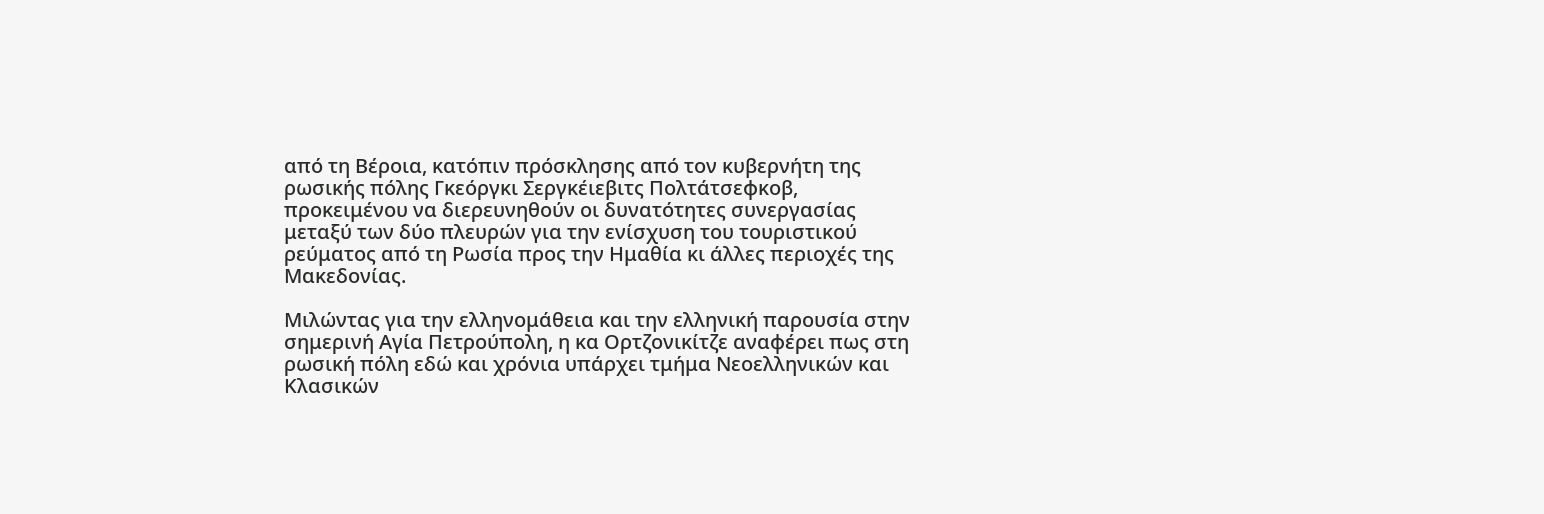από τη Βέροια, κατόπιν πρόσκλησης από τον κυβερνήτη της ρωσικής πόλης Γκεόργκι Σεργκέιεβιτς Πολτάτσεφκοβ, προκειμένου να διερευνηθούν οι δυνατότητες συνεργασίας μεταξύ των δύο πλευρών για την ενίσχυση του τουριστικού ρεύματος από τη Ρωσία προς την Ημαθία κι άλλες περιοχές της Μακεδονίας.

Μιλώντας για την ελληνομάθεια και την ελληνική παρουσία στην σημερινή Αγία Πετρούπολη, η κα Ορτζονικίτζε αναφέρει πως στη ρωσική πόλη εδώ και χρόνια υπάρχει τμήμα Νεοελληνικών και Κλασικών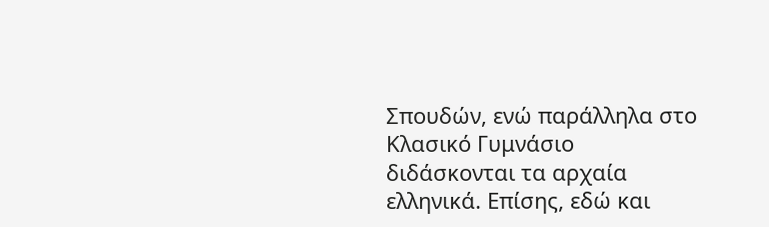Σπουδών, ενώ παράλληλα στο Κλασικό Γυμνάσιο διδάσκονται τα αρχαία ελληνικά. Επίσης, εδώ και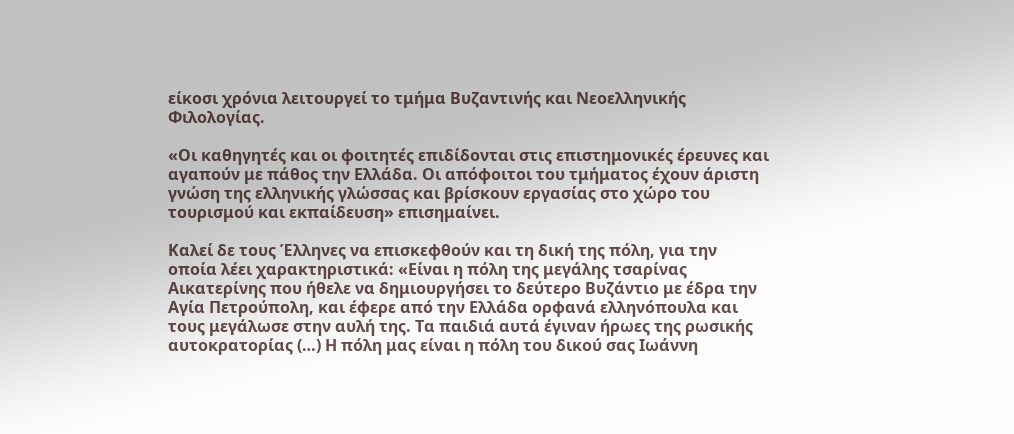είκοσι χρόνια λειτουργεί το τμήμα Βυζαντινής και Νεοελληνικής Φιλολογίας.

«Οι καθηγητές και οι φοιτητές επιδίδονται στις επιστημονικές έρευνες και αγαπούν με πάθος την Ελλάδα. Οι απόφοιτοι του τμήματος έχουν άριστη γνώση της ελληνικής γλώσσας και βρίσκουν εργασίας στο χώρο του τουρισμού και εκπαίδευση» επισημαίνει.

Καλεί δε τους Έλληνες να επισκεφθούν και τη δική της πόλη, για την οποία λέει χαρακτηριστικά: «Είναι η πόλη της μεγάλης τσαρίνας Αικατερίνης που ήθελε να δημιουργήσει το δεύτερο Βυζάντιο με έδρα την Αγία Πετρούπολη, και έφερε από την Ελλάδα ορφανά ελληνόπουλα και τους μεγάλωσε στην αυλή της. Τα παιδιά αυτά έγιναν ήρωες της ρωσικής αυτοκρατορίας (…) Η πόλη μας είναι η πόλη του δικού σας Ιωάννη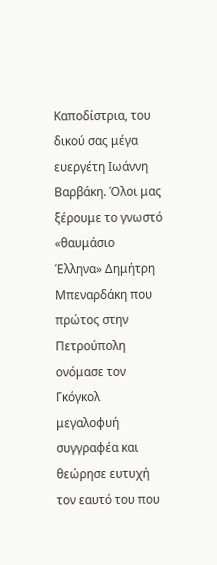Καποδίστρια, του δικού σας μέγα ευεργέτη Ιωάννη Βαρβάκη. Όλοι μας ξέρουμε το γνωστό «θαυμάσιο Έλληνα» Δημήτρη Μπεναρδάκη που πρώτος στην Πετρούπολη ονόμασε τον Γκόγκολ μεγαλοφυή συγγραφέα και θεώρησε ευτυχή τον εαυτό του που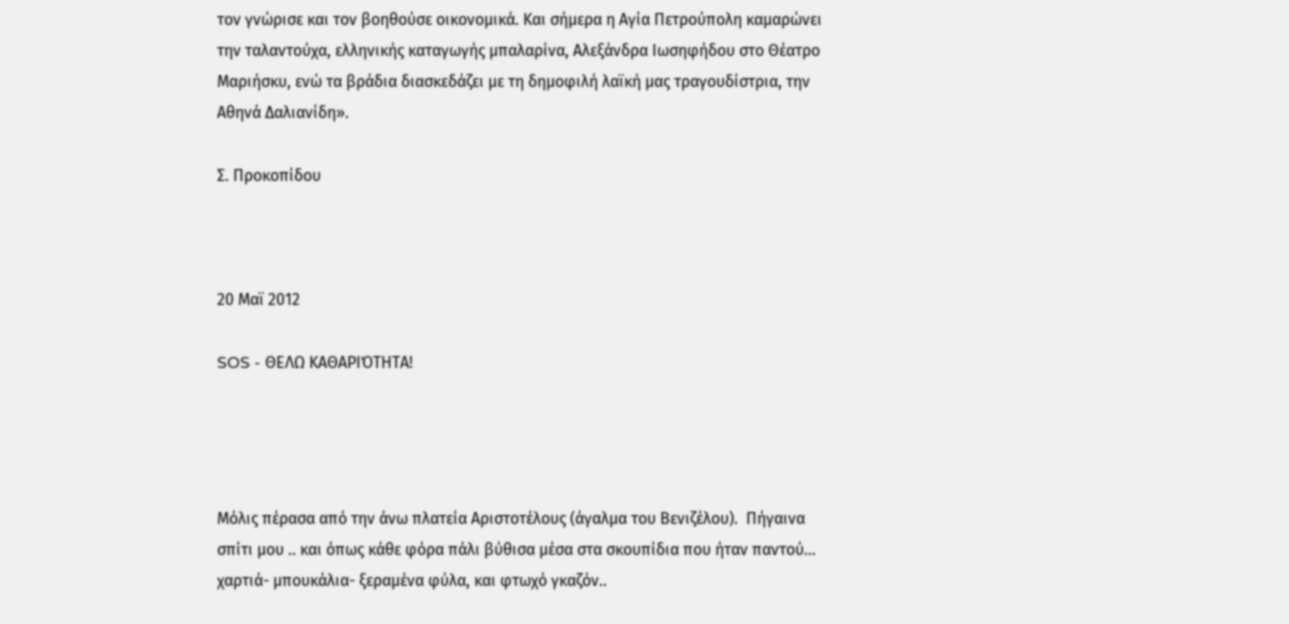τον γνώρισε και τον βοηθούσε οικονομικά. Και σήμερα η Αγία Πετρούπολη καμαρώνει την ταλαντούχα, ελληνικής καταγωγής μπαλαρίνα, Αλεξάνδρα Ιωσηφήδου στο Θέατρο Μαριήσκυ, ενώ τα βράδια διασκεδάζει με τη δημοφιλή λαϊκή μας τραγουδίστρια, την Αθηνά Δαλιανίδη».

Σ. Προκοπίδου



20 Μαϊ 2012

SOS - ΘΕΛΩ ΚΑΘΑΡΙΌΤΗΤΑ!




Μόλις πέρασα από την άνω πλατεία Αριστοτέλους (άγαλμα του Βενιζέλου).  Πήγαινα σπίτι μου .. και όπως κάθε φόρα πάλι βύθισα μέσα στα σκουπίδια που ήταν παντού… χαρτιά- μπουκάλια- ξεραμένα φύλα, και φτωχό γκαζόν..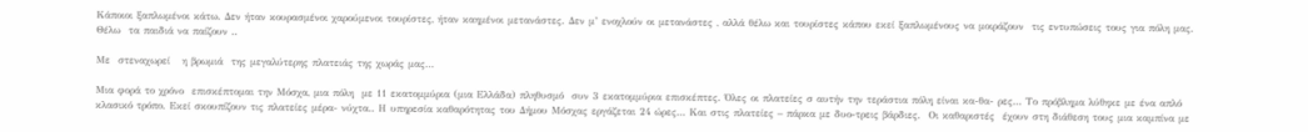Κάποιοι ξαπλωμένοι κάτω. Δεν ήταν κουρασμένοι χαρούμενοι τουρίστες, ήταν καημένοι μετανάστες. Δεν μ’ ενοχλούν οι μετανάστες , αλλά θέλω και τουρίστες κάπου εκεί ξαπλωμένους να μοιράζουν  τις εντυπώσεις τους για πόλη μας. Θέλω  τα παιδιά να παίζουν ..

Με  στεναχωρεί   η βρωμιά  της μεγαλύτερης πλατειάς της χωράς μας…

Μια φορά το χρόνο  επισκέπτομαι την Μόσχα, μια πόλη  με 11 εκατομμύρια (μια Ελλάδα) πληθυσμό  συν 3 εκατομμύρια επισκέπτες. Όλες οι πλατείες σ αυτήν την τεράστια πόλη είναι κα-θα- ρες… Το πρόβλημα λύθηκε με ένα απλό κλασικό τρόπο. Εκεί σκουπίζουν τις πλατείες μέρα- νύχτα.. Η υπηρεσία καθαρότητας του Δήμου Μόσχας εργάζεται 24 ώρες… Και στις πλατείες – πάρκα με δυο-τρεις βάρδιες.  Οι καθαριστές  έχουν στη διάθεση τους μια καμπίνα με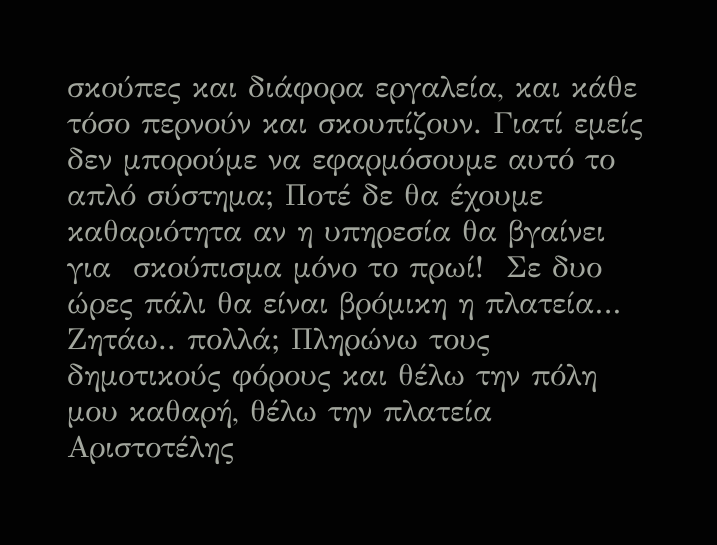σκούπες και διάφορα εργαλεία, και κάθε τόσο περνούν και σκουπίζουν. Γιατί εμείς δεν μπορούμε να εφαρμόσουμε αυτό το απλό σύστημα; Ποτέ δε θα έχουμε καθαριότητα αν η υπηρεσία θα βγαίνει για  σκούπισμα μόνο το πρωί!  Σε δυο ώρες πάλι θα είναι βρόμικη η πλατεία… Ζητάω.. πολλά; Πληρώνω τους δημοτικούς φόρους και θέλω την πόλη μου καθαρή, θέλω την πλατεία Αριστοτέλης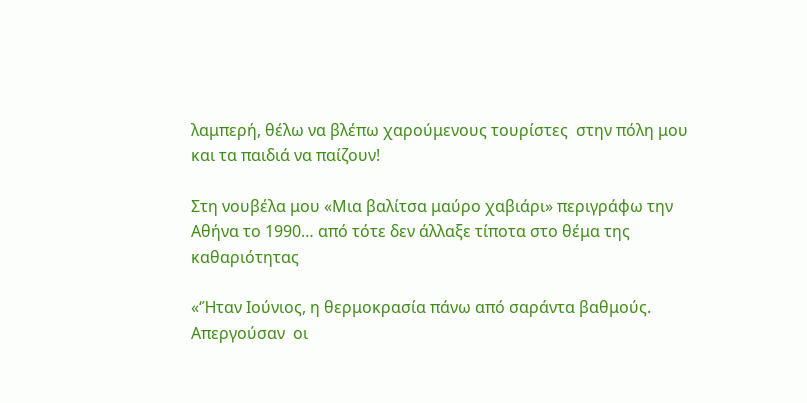λαμπερή, θέλω να βλέπω χαρούμενους τουρίστες  στην πόλη μου και τα παιδιά να παίζουν!

Στη νουβέλα μου «Μια βαλίτσα μαύρο χαβιάρι» περιγράφω την Αθήνα το 1990… από τότε δεν άλλαξε τίποτα στο θέμα της καθαριότητας

«‘Ήταν Ιούνιος, η θερμοκρασία πάνω από σαράντα βαθμούς.  Απεργούσαν  οι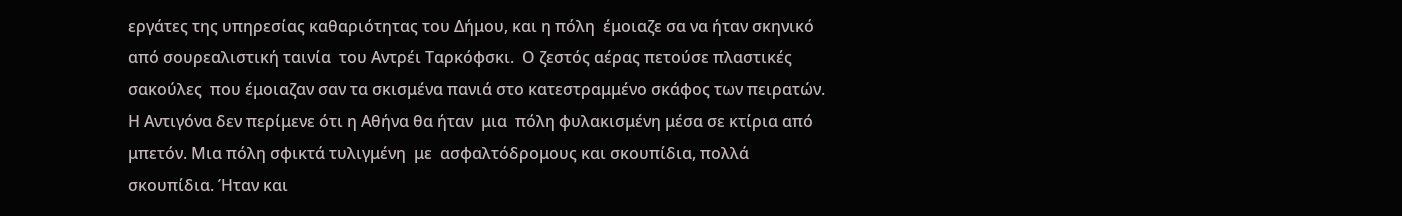εργάτες της υπηρεσίας καθαριότητας του Δήμου, και η πόλη  έμοιαζε σα να ήταν σκηνικό   από σουρεαλιστική ταινία  του Αντρέι Ταρκόφσκι.  Ο ζεστός αέρας πετούσε πλαστικές σακούλες  που έμοιαζαν σαν τα σκισμένα πανιά στο κατεστραμμένο σκάφος των πειρατών. Η Αντιγόνα δεν περίμενε ότι η Αθήνα θα ήταν  μια  πόλη φυλακισμένη μέσα σε κτίρια από μπετόν. Μια πόλη σφικτά τυλιγμένη  με  ασφαλτόδρομους και σκουπίδια, πολλά σκουπίδια. Ήταν και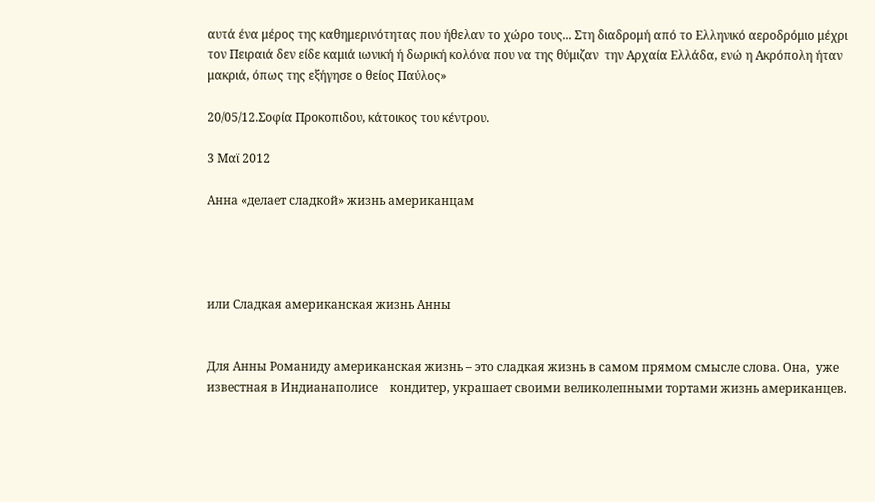αυτά ένα μέρος της καθημερινότητας που ήθελαν το χώρο τους... Στη διαδρομή από το Ελληνικό αεροδρόμιο μέχρι τον Πειραιά δεν είδε καμιά ιωνική ή δωρική κολόνα που να της θύμιζαν  την Αρχαία Ελλάδα, ενώ η Ακρόπολη ήταν μακριά, όπως της εξήγησε ο θείος Παύλος»

20/05/12.Σοφία Προκοπιδου, κάτοικος του κέντρου.

3 Μαϊ 2012

Анна «делает сладкой» жизнь американцам




или Сладкая американская жизнь Анны


Для Анны Романиду американская жизнь – это сладкая жизнь в самом прямом смысле слова. Она,  уже известная в Индианаполисе    кондитер, украшает своими великолепными тортами жизнь американцев.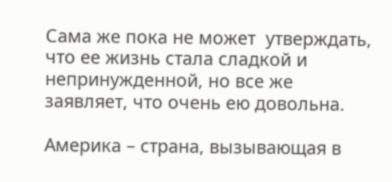Сама же пока не может  утверждать, что ее жизнь стала сладкой и непринужденной, но все же заявляет, что очень ею довольна.

Америка – страна, вызывающая в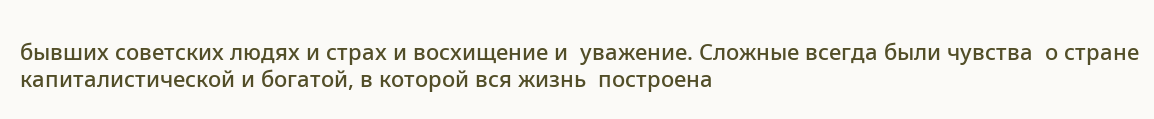бывших советских людях и страх и восхищение и  уважение. Сложные всегда были чувства  о стране капиталистической и богатой, в которой вся жизнь  построена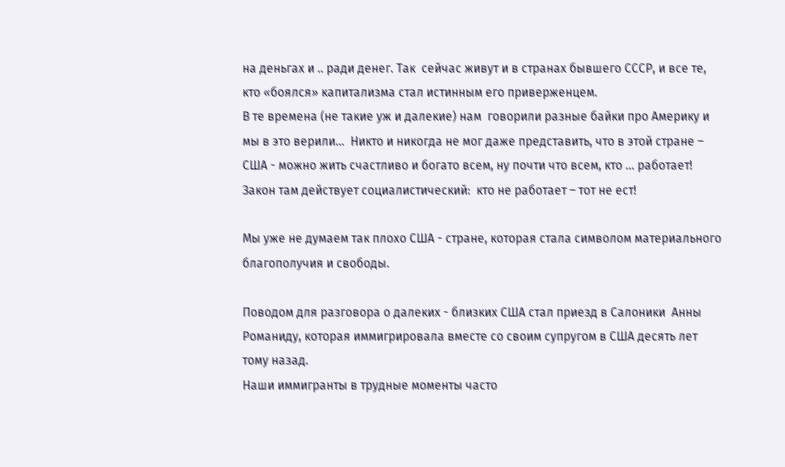на деньгах и .. ради денег. Так  сейчас живут и в странах бывшего СССР, и все те, кто «боялся» капитализма стал истинным его приверженцем.
В те времена (не такие уж и далекие) нам  говорили разные байки про Америку и  мы в это верили...  Никто и никогда не мог даже представить, что в этой стране – США - можно жить счастливо и богато всем, ну почти что всем, кто ... работает!
Закон там действует социалистический:  кто не работает – тот не ест!

Мы уже не думаем так плохо США - стране, которая стала символом материального благополучия и свободы.

Поводом для разговора о далеких - близких США стал приезд в Салоники  Анны Романиду, которая иммигрировала вместе со своим супругом в США десять лет тому назад.
Наши иммигранты в трудные моменты часто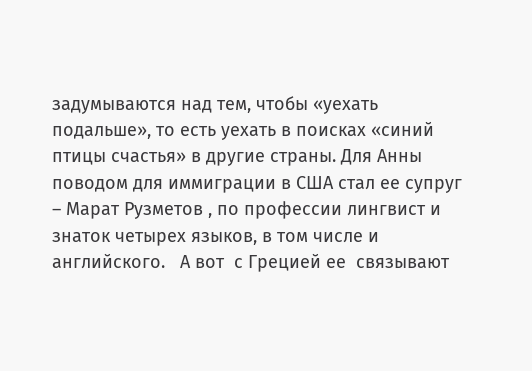задумываются над тем, чтобы «уехать подальше», то есть уехать в поисках «синий птицы счастья» в другие страны. Для Анны поводом для иммиграции в США стал ее супруг – Марат Рузметов , по профессии лингвист и знаток четырех языков, в том числе и английского.   А вот  с Грецией ее  связывают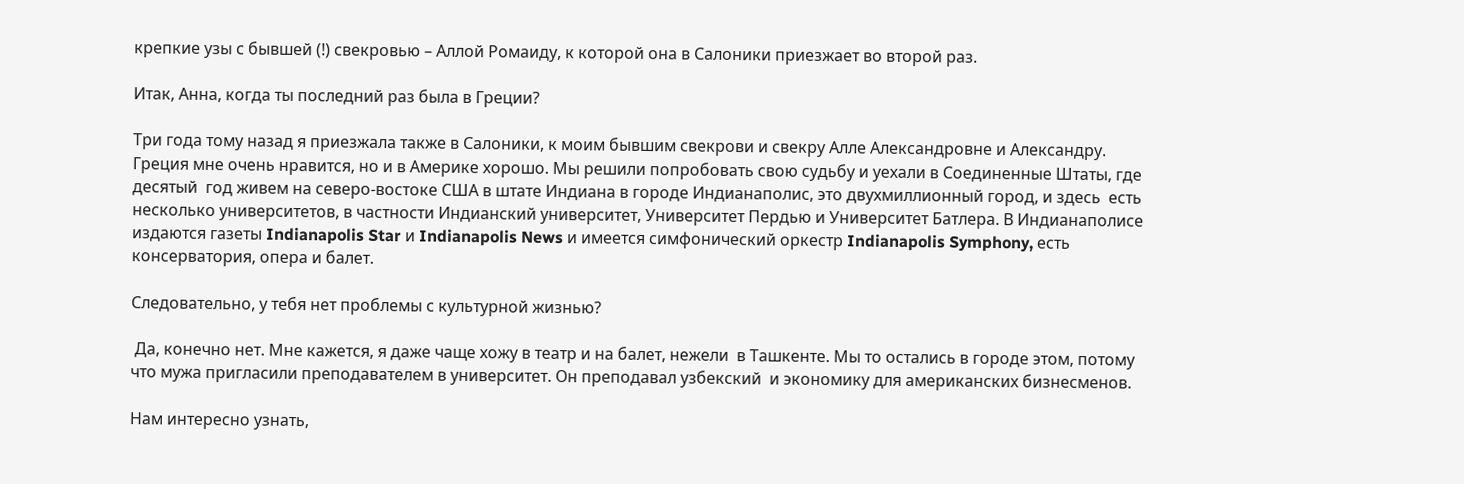крепкие узы с бывшей (!) свекровью – Аллой Ромаиду, к которой она в Салоники приезжает во второй раз.

Итак, Анна, когда ты последний раз была в Греции?

Три года тому назад я приезжала также в Салоники, к моим бывшим свекрови и свекру Алле Александровне и Александру. Греция мне очень нравится, но и в Америке хорошо. Мы решили попробовать свою судьбу и уехали в Соединенные Штаты, где десятый  год живем на северо-востоке США в штате Индиана в городе Индианаполис, это двухмиллионный город, и здесь  есть несколько университетов, в частности Индианский университет, Университет Пердью и Университет Батлера. В Индианаполисе издаются газеты Indianapolis Star и Indianapolis News и имеется симфонический оркестр Indianapolis Symphony, есть консерватория, опера и балет.

Следовательно, у тебя нет проблемы с культурной жизнью?

 Да, конечно нет. Мне кажется, я даже чаще хожу в театр и на балет, нежели  в Ташкенте. Мы то остались в городе этом, потому что мужа пригласили преподавателем в университет. Он преподавал узбекский  и экономику для американских бизнесменов.

Нам интересно узнать,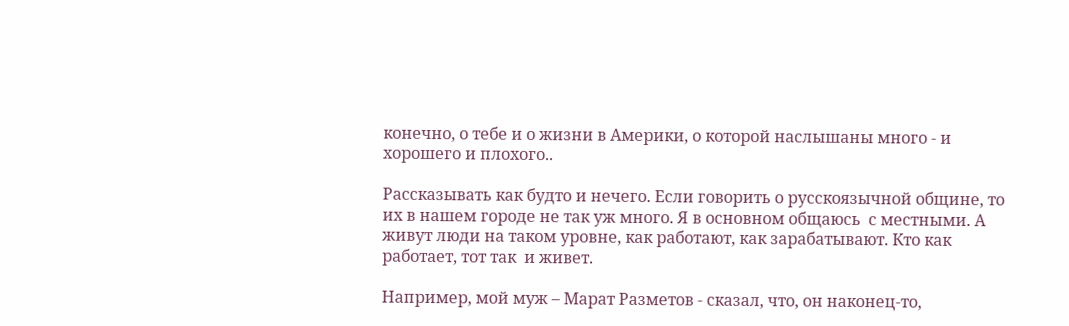конечно, о тебе и о жизни в Америки, о которой наслышаны много - и хорошего и плохого..

Рассказывать как будто и нечего. Если говорить о русскоязычной общине, то их в нашем городе не так уж много. Я в основном общаюсь  с местными. А живут люди на таком уровне, как работают, как зарабатывают. Кто как работает, тот так  и живет.

Например, мой муж – Марат Разметов - сказал, что, он наконец-то,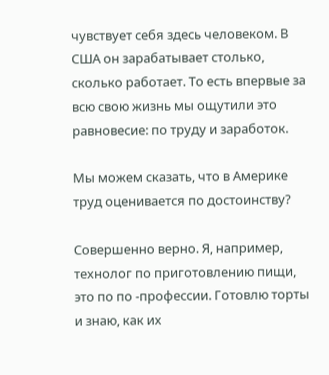чувствует себя здесь человеком. В США он зарабатывает столько, сколько работает. То есть впервые за всю свою жизнь мы ощутили это равновесие: по труду и заработок.

Мы можем сказать, что в Америке труд оценивается по достоинству?

Совершенно верно. Я, например, технолог по приготовлению пищи, это по по -профессии. Готовлю торты и знаю, как их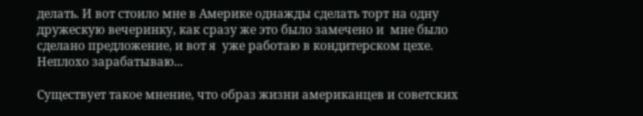делать. И вот стоило мне в Америке однажды сделать торт на одну дружескую вечеринку, как сразу же это было замечено и  мне было сделано предложение, и вот я  уже работаю в кондитерском цехе. Неплохо зарабатываю...

Существует такое мнение, что образ жизни американцев и советских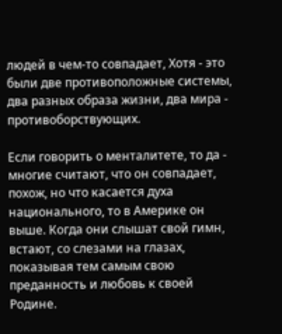людей в чем-то совпадает, Хотя - это были две противоположные системы, два разных образа жизни, два мира - противоборствующих.

Если говорить о менталитете, то да - многие считают, что он совпадает, похож, но что касается духа национального, то в Америке он выше. Когда они слышат свой гимн, встают, со слезами на глазах, показывая тем самым свою преданность и любовь к своей Родине.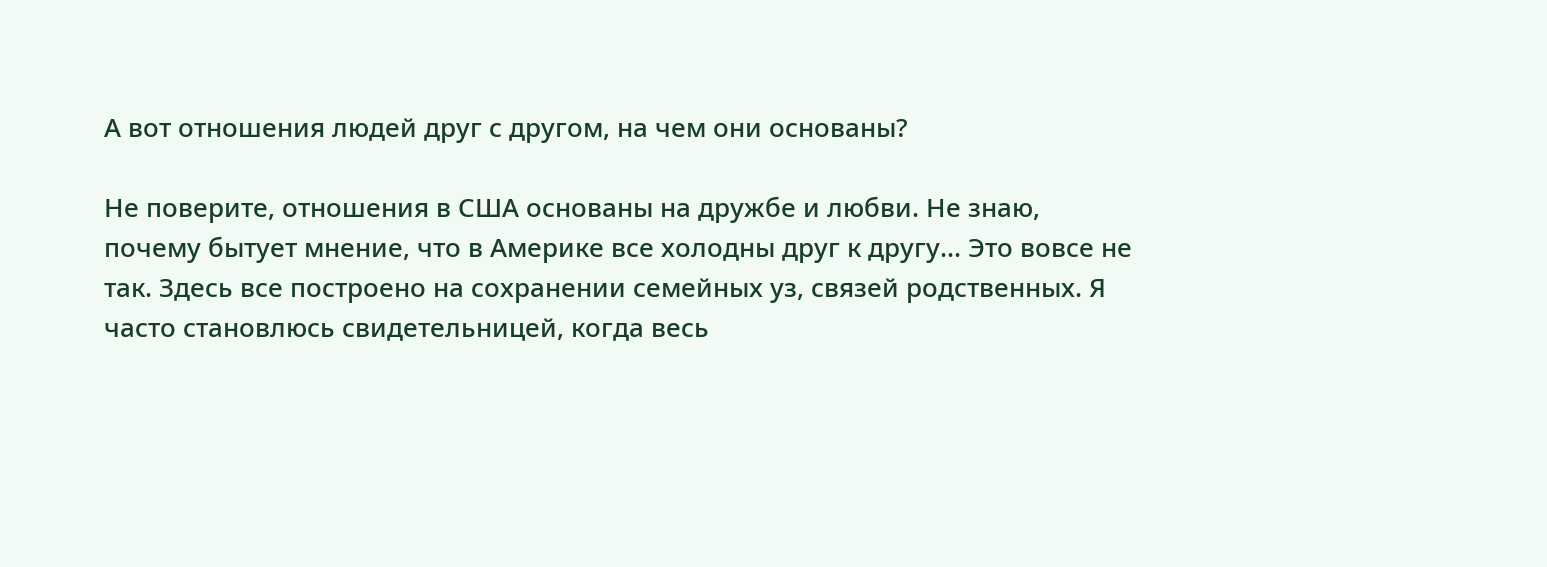А вот отношения людей друг с другом, на чем они основаны?

Не поверите, отношения в США основаны на дружбе и любви. Не знаю, почему бытует мнение, что в Америке все холодны друг к другу... Это вовсе не так. Здесь все построено на сохранении семейных уз, связей родственных. Я часто становлюсь свидетельницей, когда весь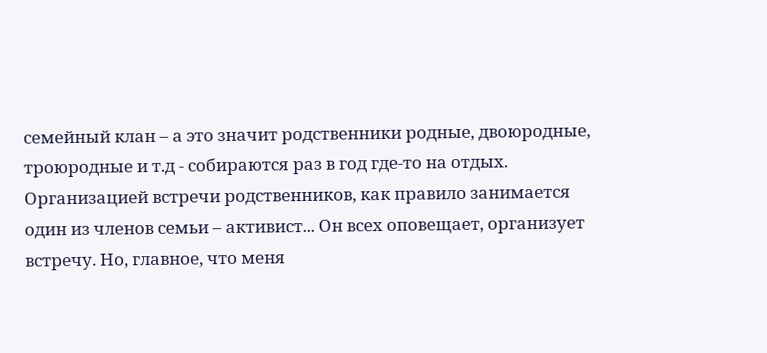семейный клан – а это значит родственники родные, двоюродные, троюродные и т.д - собираются раз в год где-то на отдых.  Организацией встречи родственников, как правило занимается один из членов семьи – активист... Он всех оповещает, организует встречу. Но, главное, что меня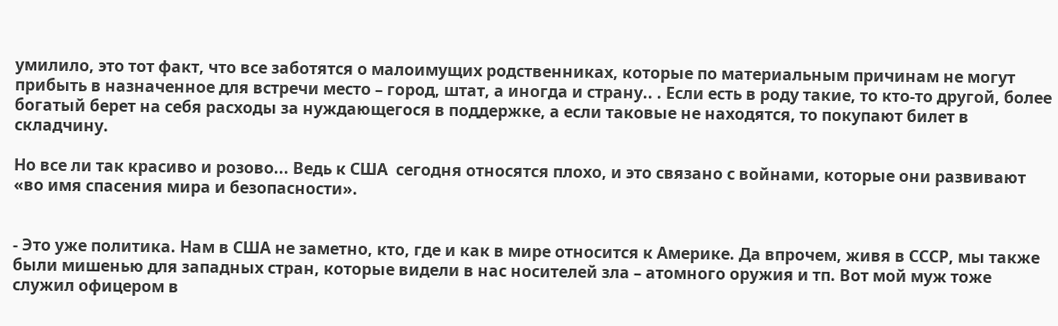умилило, это тот факт, что все заботятся о малоимущих родственниках, которые по материальным причинам не могут прибыть в назначенное для встречи место – город, штат, а иногда и страну.. . Если есть в роду такие, то кто-то другой, более богатый берет на себя расходы за нуждающегося в поддержке, а если таковые не находятся, то покупают билет в складчину.

Но все ли так красиво и розово... Ведь к США  сегодня относятся плохо, и это связано с войнами, которые они развивают «во имя спасения мира и безопасности».


- Это уже политика. Нам в США не заметно, кто, где и как в мире относится к Америке. Да впрочем, живя в СССР, мы также были мишенью для западных стран, которые видели в нас носителей зла – атомного оружия и тп. Вот мой муж тоже служил офицером в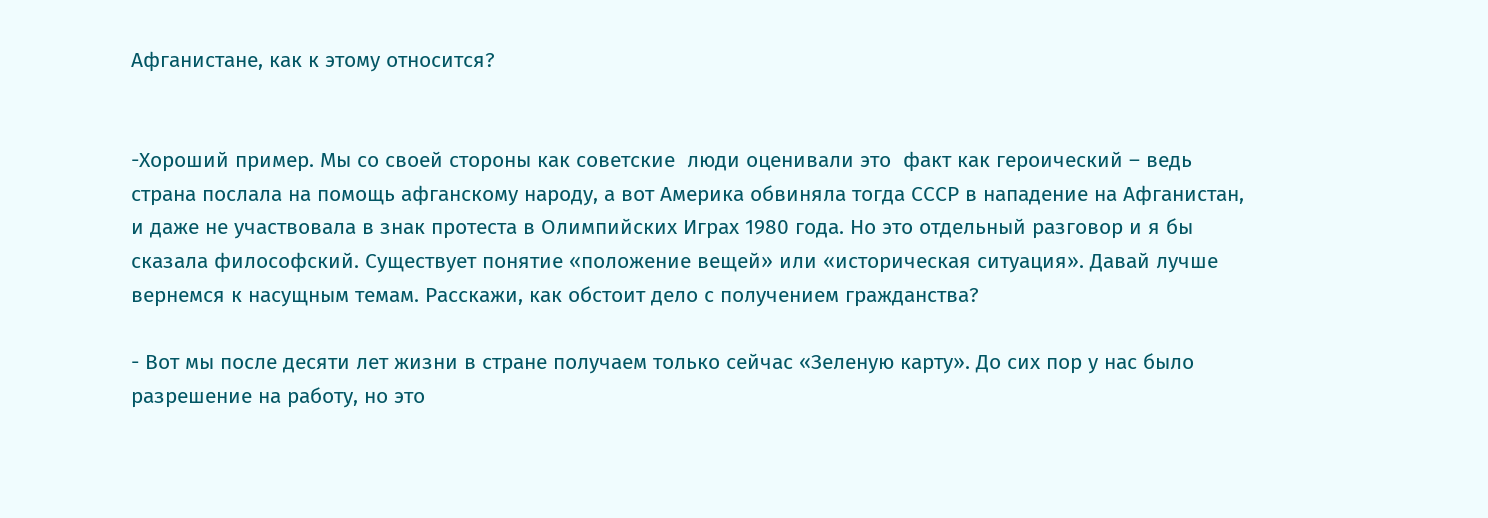Афганистане, как к этому относится?


-Хороший пример. Мы со своей стороны как советские  люди оценивали это  факт как героический – ведь страна послала на помощь афганскому народу, а вот Америка обвиняла тогда СССР в нападение на Афганистан, и даже не участвовала в знак протеста в Олимпийских Играх 1980 года. Но это отдельный разговор и я бы сказала философский. Существует понятие «положение вещей» или «историческая ситуация». Давай лучше вернемся к насущным темам. Расскажи, как обстоит дело с получением гражданства?

- Вот мы после десяти лет жизни в стране получаем только сейчас «Зеленую карту». До сих пор у нас было разрешение на работу, но это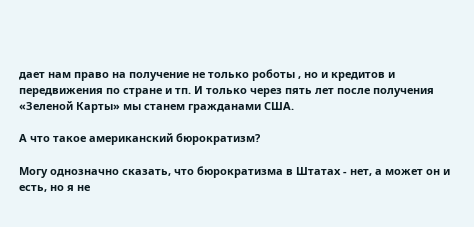дает нам право на получение не только роботы , но и кредитов и передвижения по стране и тп. И только через пять лет после получения «Зеленой Карты» мы станем гражданами США.

А что такое американский бюрократизм?

Могу однозначно сказать, что бюрократизма в Штатах - нет, а может он и есть, но я не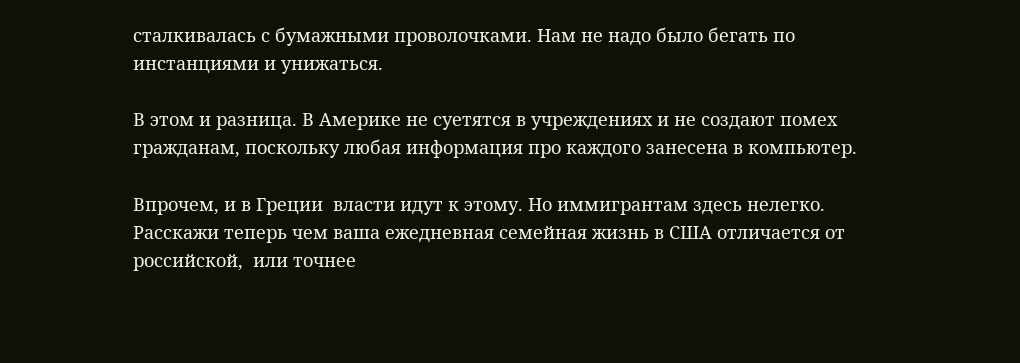сталкивалась с бумажными проволочками. Нам не надо было бегать по инстанциями и унижаться.

В этом и разница. В Америке не суетятся в учреждениях и не создают помех гражданам, поскольку любая информация про каждого занесена в компьютер.

Впрочем, и в Греции  власти идут к этому. Но иммигрантам здесь нелегко.    Расскажи теперь чем ваша ежедневная семейная жизнь в США отличается от российской,  или точнее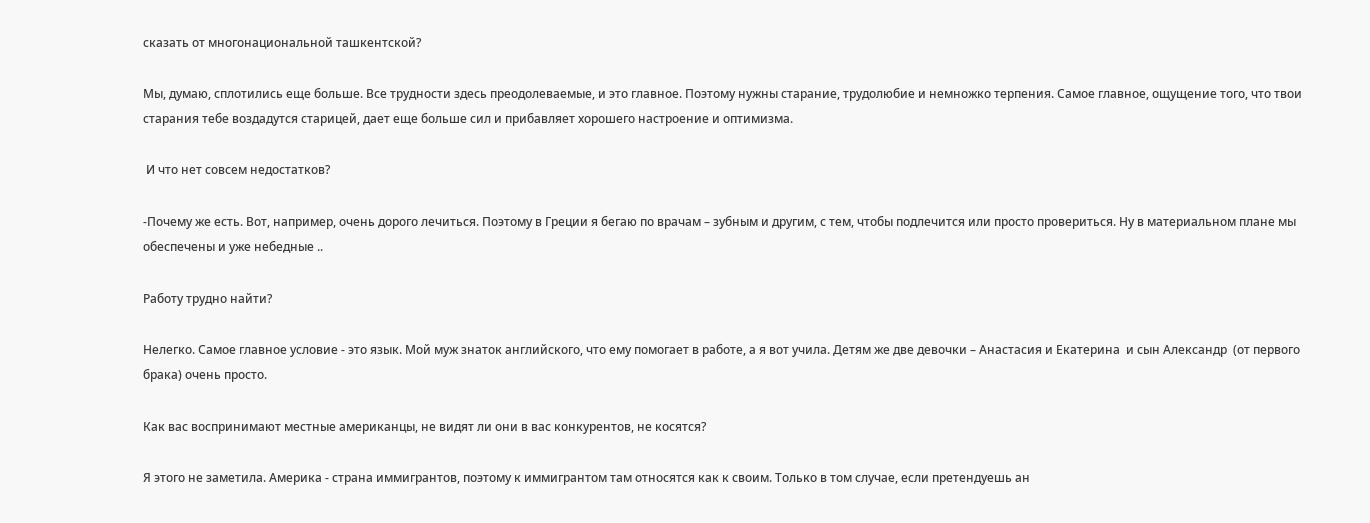сказать от многонациональной ташкентской?

Мы, думаю, сплотились еще больше. Все трудности здесь преодолеваемые, и это главное. Поэтому нужны старание, трудолюбие и немножко терпения. Самое главное, ощущение того, что твои старания тебе воздадутся старицей, дает еще больше сил и прибавляет хорошего настроение и оптимизма.

 И что нет совсем недостатков?

-Почему же есть. Вот, например, очень дорого лечиться. Поэтому в Греции я бегаю по врачам – зубным и другим, с тем, чтобы подлечится или просто провериться. Ну в материальном плане мы обеспечены и уже небедные ..

Работу трудно найти?

Нелегко. Самое главное условие - это язык. Мой муж знаток английского, что ему помогает в работе, а я вот учила. Детям же две девочки – Анастасия и Екатерина  и сын Александр  (от первого брака) очень просто.

Как вас воспринимают местные американцы, не видят ли они в вас конкурентов, не косятся?

Я этого не заметила. Америка - страна иммигрантов, поэтому к иммигрантом там относятся как к своим. Только в том случае, если претендуешь ан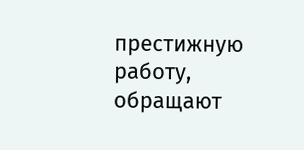престижную работу, обращают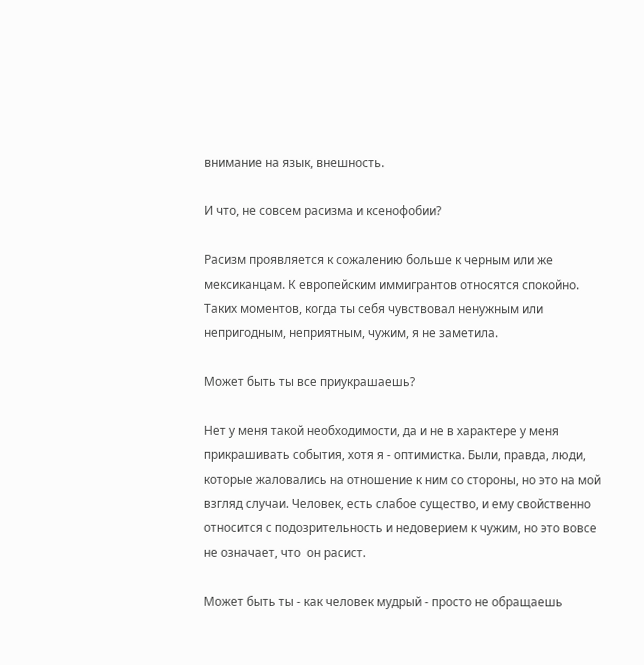внимание на язык, внешность.

И что, не совсем расизма и ксенофобии?

Расизм проявляется к сожалению больше к черным или же мексиканцам. К европейским иммигрантов относятся спокойно. Таких моментов, когда ты себя чувствовал ненужным или непригодным, неприятным, чужим, я не заметила.

Может быть ты все приукрашаешь?

Нет у меня такой необходимости, да и не в характере у меня прикрашивать события, хотя я - оптимистка. Были, правда, люди, которые жаловались на отношение к ним со стороны, но это на мой взгляд случаи. Человек, есть слабое существо, и ему свойственно относится с подозрительность и недоверием к чужим, но это вовсе не означает, что  он расист.

Может быть ты - как человек мудрый - просто не обращаешь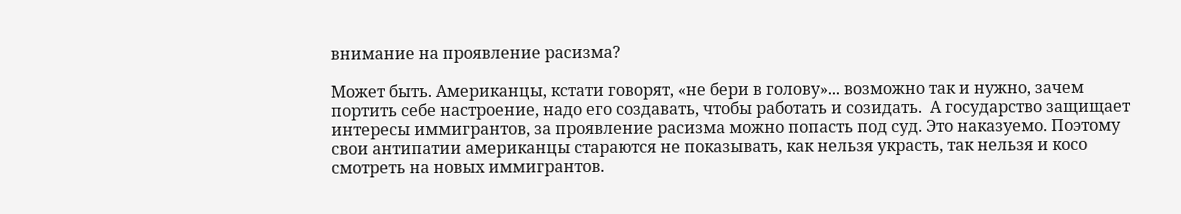внимание на проявление расизма?

Может быть. Американцы, кстати говорят, «не бери в голову»... возможно так и нужно, зачем портить себе настроение, надо его создавать, чтобы работать и созидать.  А государство защищает интересы иммигрантов, за проявление расизма можно попасть под суд. Это наказуемо. Поэтому свои антипатии американцы стараются не показывать, как нельзя украсть, так нельзя и косо смотреть на новых иммигрантов.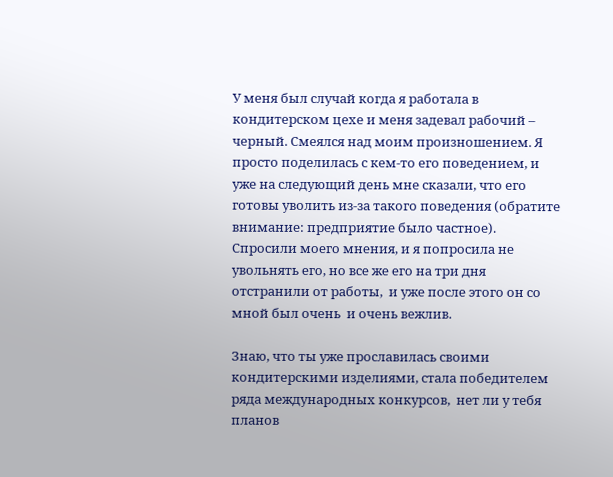У меня был случай когда я работала в кондитерском цехе и меня задевал рабочий – черный. Смеялся над моим произношением. Я просто поделилась с кем-то его поведением, и уже на следующий день мне сказали, что его готовы уволить из-за такого поведения (обратите внимание: предприятие было частное). Спросили моего мнения, и я попросила не увольнять его, но все же его на три дня отстранили от работы,  и уже после этого он со мной был очень  и очень вежлив.

Знаю, что ты уже прославилась своими кондитерскими изделиями, стала победителем ряда международных конкурсов,  нет ли у тебя планов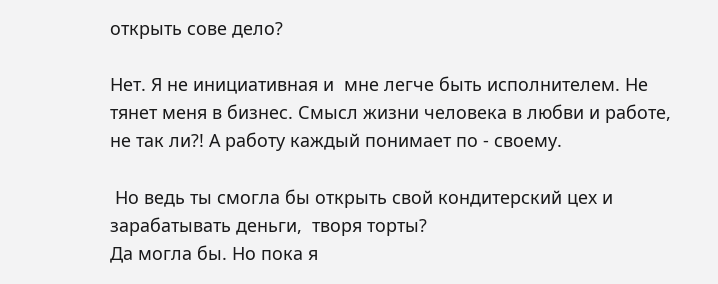открыть сове дело?

Нет. Я не инициативная и  мне легче быть исполнителем. Не тянет меня в бизнес. Смысл жизни человека в любви и работе, не так ли?! А работу каждый понимает по - своему.

 Но ведь ты смогла бы открыть свой кондитерский цех и зарабатывать деньги,  творя торты?
Да могла бы. Но пока я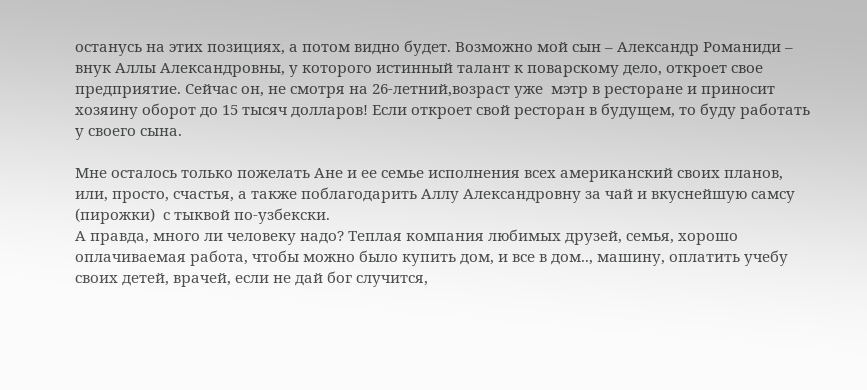останусь на этих позициях, а потом видно будет. Возможно мой сын – Александр Романиди – внук Аллы Александровны, у которого истинный талант к поварскому дело, откроет свое предприятие. Сейчас он, не смотря на 26-летний,возраст уже  мэтр в ресторане и приносит хозяину оборот до 15 тысяч долларов! Если откроет свой ресторан в будущем, то буду работать у своего сына.

Мне осталось только пожелать Ане и ее семье исполнения всех американский своих планов, или, просто, счастья, а также поблагодарить Аллу Александровну за чай и вкуснейшую самсу (пирожки)  с тыквой по-узбекски.
А правда, много ли человеку надо? Теплая компания любимых друзей, семья, хорошо оплачиваемая работа, чтобы можно было купить дом, и все в дом.., машину, оплатить учебу своих детей, врачей, если не дай бог случится,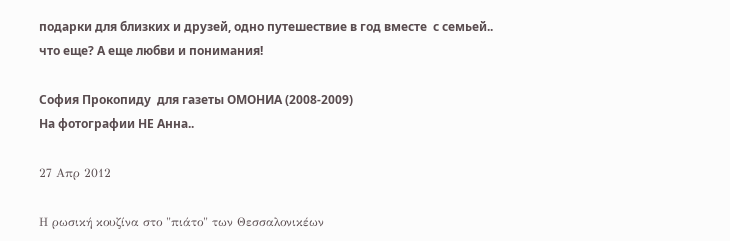подарки для близких и друзей, одно путешествие в год вместе  с семьей.. что еще? А еще любви и понимания!

София Прокопиду  для газеты ОМОНИА (2008-2009)
На фотографии НЕ Анна..

27 Απρ 2012

Η ρωσική κουζίνα στο "πιάτο" των Θεσσαλονικέων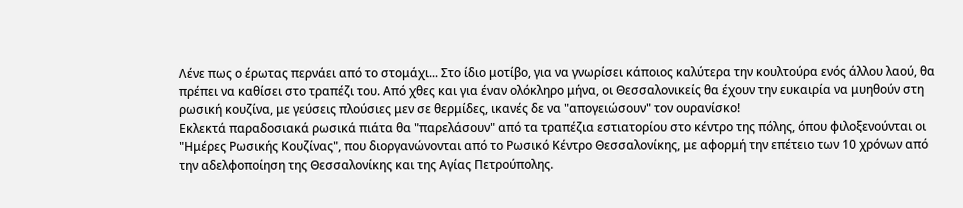Λένε πως ο έρωτας περνάει από το στομάχι... Στο ίδιο μοτίβο, για να γνωρίσει κάποιος καλύτερα την κουλτούρα ενός άλλου λαού, θα πρέπει να καθίσει στο τραπέζι του. Από χθες και για έναν ολόκληρο μήνα, οι Θεσσαλονικείς θα έχουν την ευκαιρία να μυηθούν στη ρωσική κουζίνα, με γεύσεις πλούσιες μεν σε θερμίδες, ικανές δε να "απογειώσουν" τον ουρανίσκο!
Εκλεκτά παραδοσιακά ρωσικά πιάτα θα "παρελάσουν" από τα τραπέζια εστιατορίου στο κέντρο της πόλης, όπου φιλοξενούνται οι "Ημέρες Ρωσικής Κουζίνας", που διοργανώνονται από το Ρωσικό Κέντρο Θεσσαλονίκης, με αφορμή την επέτειο των 10 χρόνων από την αδελφοποίηση της Θεσσαλονίκης και της Αγίας Πετρούπολης.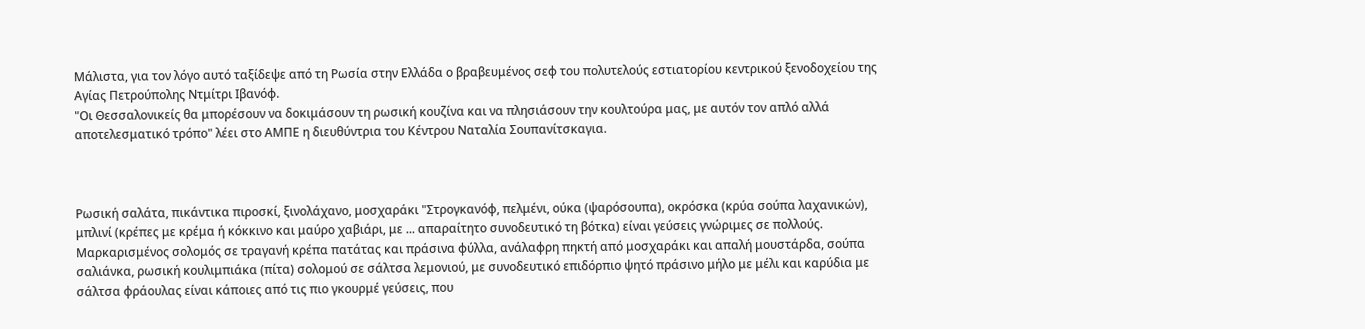Μάλιστα, για τον λόγο αυτό ταξίδεψε από τη Ρωσία στην Ελλάδα ο βραβευμένος σεφ του πολυτελούς εστιατορίου κεντρικού ξενοδοχείου της Αγίας Πετρούπολης Ντμίτρι Ιβανόφ.
"Οι Θεσσαλονικείς θα μπορέσουν να δοκιμάσουν τη ρωσική κουζίνα και να πλησιάσουν την κουλτούρα μας, με αυτόν τον απλό αλλά αποτελεσματικό τρόπο" λέει στο ΑΜΠΕ η διευθύντρια του Κέντρου Ναταλία Σουπανίτσκαγια.



Ρωσική σαλάτα, πικάντικα πιροσκί, ξινολάχανο, μοσχαράκι "Στρογκανόφ, πελμένι, ούκα (ψαρόσουπα), οκρόσκα (κρύα σούπα λαχανικών), μπλινί (κρέπες με κρέμα ή κόκκινο και μαύρο χαβιάρι, με ... απαραίτητο συνοδευτικό τη βότκα) είναι γεύσεις γνώριμες σε πολλούς. Μαρκαρισμένος σολομός σε τραγανή κρέπα πατάτας και πράσινα φύλλα, ανάλαφρη πηκτή από μοσχαράκι και απαλή μουστάρδα, σούπα σαλιάνκα, ρωσική κουλιμπιάκα (πίτα) σολομού σε σάλτσα λεμονιού, με συνοδευτικό επιδόρπιο ψητό πράσινο μήλο με μέλι και καρύδια με σάλτσα φράουλας είναι κάποιες από τις πιο γκουρμέ γεύσεις, που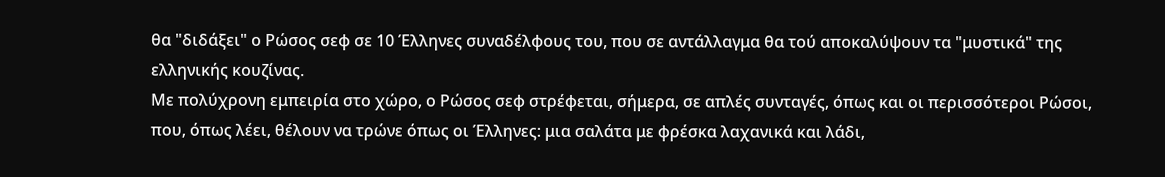θα "διδάξει" ο Ρώσος σεφ σε 10 Έλληνες συναδέλφους του, που σε αντάλλαγμα θα τού αποκαλύψουν τα "μυστικά" της ελληνικής κουζίνας.
Με πολύχρονη εμπειρία στο χώρο, ο Ρώσος σεφ στρέφεται, σήμερα, σε απλές συνταγές, όπως και οι περισσότεροι Ρώσοι, που, όπως λέει, θέλουν να τρώνε όπως οι Έλληνες: μια σαλάτα με φρέσκα λαχανικά και λάδι,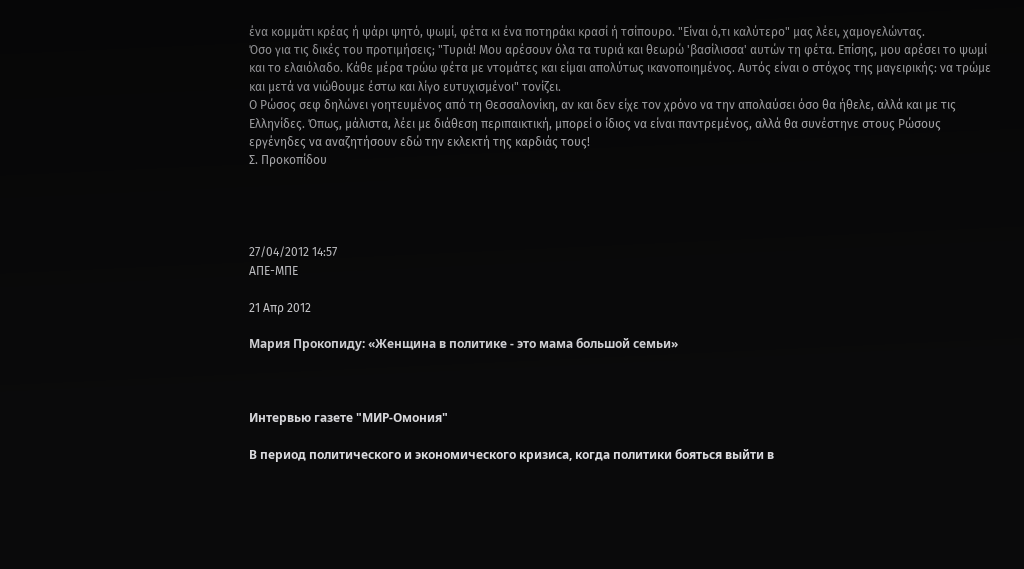ένα κομμάτι κρέας ή ψάρι ψητό, ψωμί, φέτα κι ένα ποτηράκι κρασί ή τσίπουρο. "Είναι ό,τι καλύτερο" μας λέει, χαμογελώντας.
Όσο για τις δικές του προτιμήσεις; "Τυριά! Μου αρέσουν όλα τα τυριά και θεωρώ 'βασίλισσα' αυτών τη φέτα. Επίσης, μου αρέσει το ψωμί και το ελαιόλαδο. Κάθε μέρα τρώω φέτα με ντομάτες και είμαι απολύτως ικανοποιημένος. Αυτός είναι ο στόχος της μαγειρικής: να τρώμε και μετά να νιώθουμε έστω και λίγο ευτυχισμένοι" τονίζει.
Ο Ρώσος σεφ δηλώνει γοητευμένος από τη Θεσσαλονίκη, αν και δεν είχε τον χρόνο να την απολαύσει όσο θα ήθελε, αλλά και με τις Ελληνίδες. Όπως, μάλιστα, λέει με διάθεση περιπαικτική, μπορεί ο ίδιος να είναι παντρεμένος, αλλά θα συνέστηνε στους Ρώσους εργένηδες να αναζητήσουν εδώ την εκλεκτή της καρδιάς τους!
Σ. Προκοπίδου




27/04/2012 14:57
ΑΠΕ-ΜΠΕ

21 Απρ 2012

Мария Прокопиду: «Женщина в политике - это мама большой семьи»



Интервью газете "МИР-Омония"

В период политического и экономического кризиса, когда политики бояться выйти в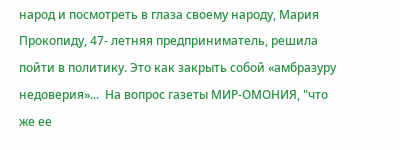народ и посмотреть в глаза своему народу, Мария Прокопиду, 47- летняя предприниматель, решила пойти в политику. Это как закрыть собой «амбразуру недоверия»...  На вопрос газеты МИР-ОМОНИЯ, "что же ее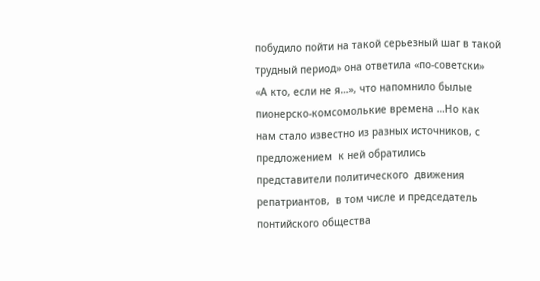побудило пойти на такой серьезный шаг в такой трудный период» она ответила «по-советски»  «А кто, если не я…», что напомнило былые пионерско-комсомолькие времена …Но как нам стало известно из разных источников, с предложением  к ней обратились  представители политического  движения репатриантов,  в том числе и председатель понтийского общества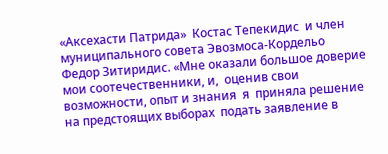«Аксехасти Патрида»  Костас Тепекидис  и член муниципального совета Эвозмоса-Кордельо  Федор Зитиридис. «Мне оказали большое доверие мои соотечественники, и,  оценив свои возможности, опыт и знания  я  приняла решение на предстоящих выборах  подать заявление в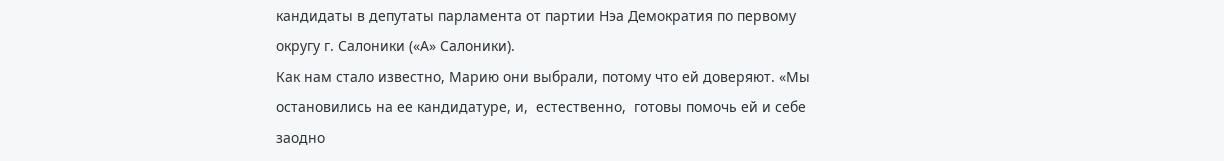кандидаты в депутаты парламента от партии Нэа Демократия по первому округу г. Салоники («А» Салоники).
Как нам стало известно, Марию они выбрали, потому что ей доверяют. «Мы остановились на ее кандидатуре, и,  естественно,  готовы помочь ей и себе заодно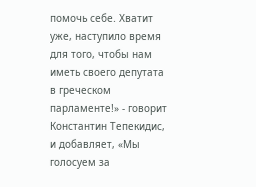помочь себе. Хватит уже, наступило время для того, чтобы нам  иметь своего депутата в греческом парламенте!» - говорит Константин Тепекидис, и добавляет, «Мы голосуем за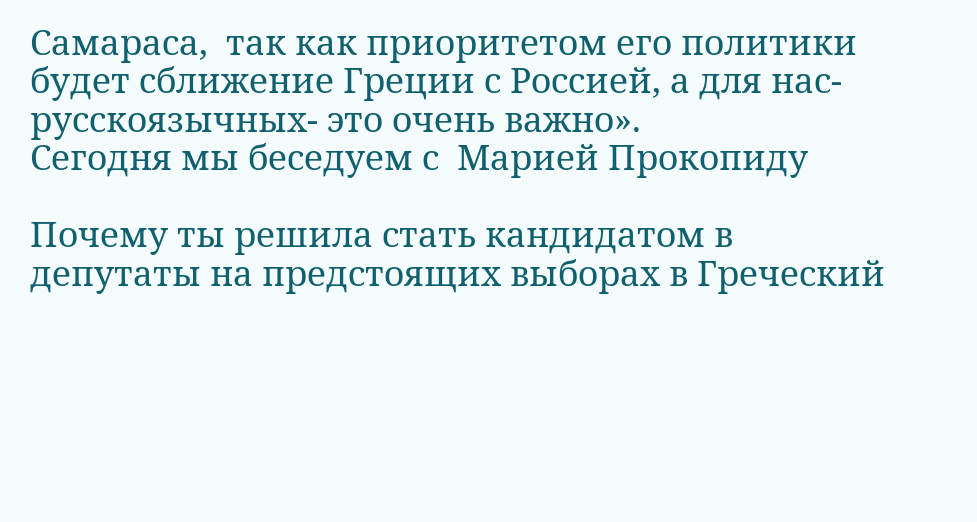Самараса,  так как приоритетом его политики будет сближение Греции с Россией, а для нас- русскоязычных- это очень важно».
Сегодня мы беседуем с  Марией Прокопиду

Почему ты решила стать кандидатом в депутаты на предстоящих выборах в Греческий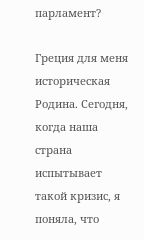парламент?

Греция для меня  историческая Родина. Сегодня, когда наша страна испытывает такой кризис, я поняла, что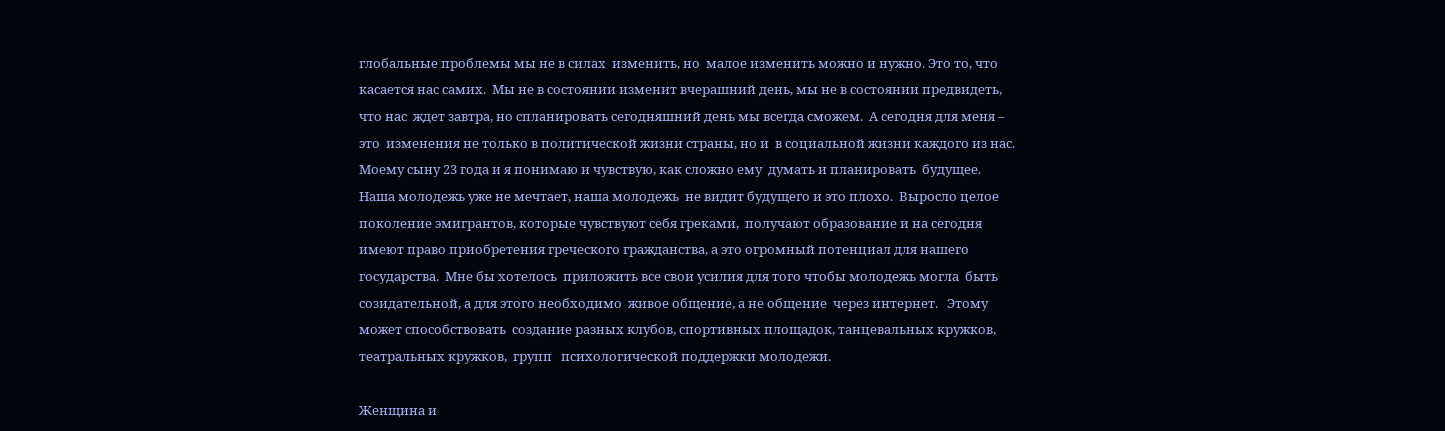глобальные проблемы мы не в силах  изменить, но  малое изменить можно и нужно. Это то, что касается нас самих.  Мы не в состоянии изменит вчерашний день, мы не в состоянии предвидеть, что нас  ждет завтра, но спланировать сегодняшний день мы всегда сможем.  А сегодня для меня – это  изменения не только в политической жизни страны, но и  в социальной жизни каждого из нас. Моему сыну 23 года и я понимаю и чувствую, как сложно ему  думать и планировать  будущее.  Наша молодежь уже не мечтает, наша молодежь  не видит будущего и это плохо.  Выросло целое поколение эмигрантов, которые чувствуют себя греками,  получают образование и на сегодня имеют право приобретения греческого гражданства, а это огромный потенциал для нашего государства.  Мне бы хотелось  приложить все свои усилия для того чтобы молодежь могла  быть созидательной, а для этого необходимо  живое общение, а не общение  через интернет.   Этому  может способствовать  создание разных клубов, спортивных площадок, танцевальных кружков, театральных кружков,  групп   психологической поддержки молодежи.

Женщина и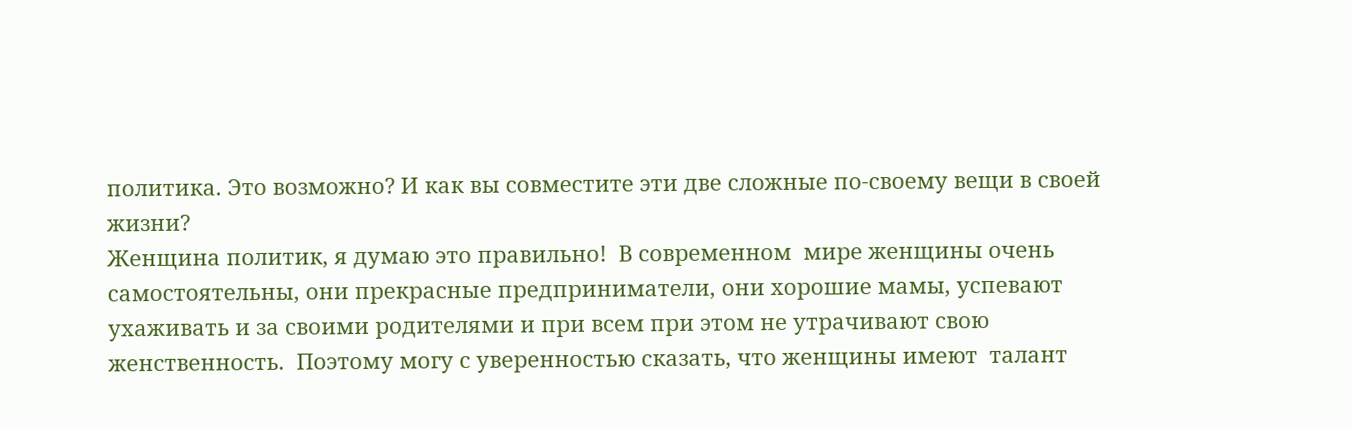политика. Это возможно? И как вы совместите эти две сложные по-своему вещи в своей жизни?
Женщина политик, я думаю это правильно!  В современном  мире женщины очень самостоятельны, они прекрасные предприниматели, они хорошие мамы, успевают ухаживать и за своими родителями и при всем при этом не утрачивают свою женственность.  Поэтому могу с уверенностью сказать, что женщины имеют  талант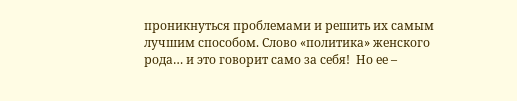проникнуться проблемами и решить их самым лучшим способом. Слово «политика» женского рода… и это говорит само за себя!  Но ее –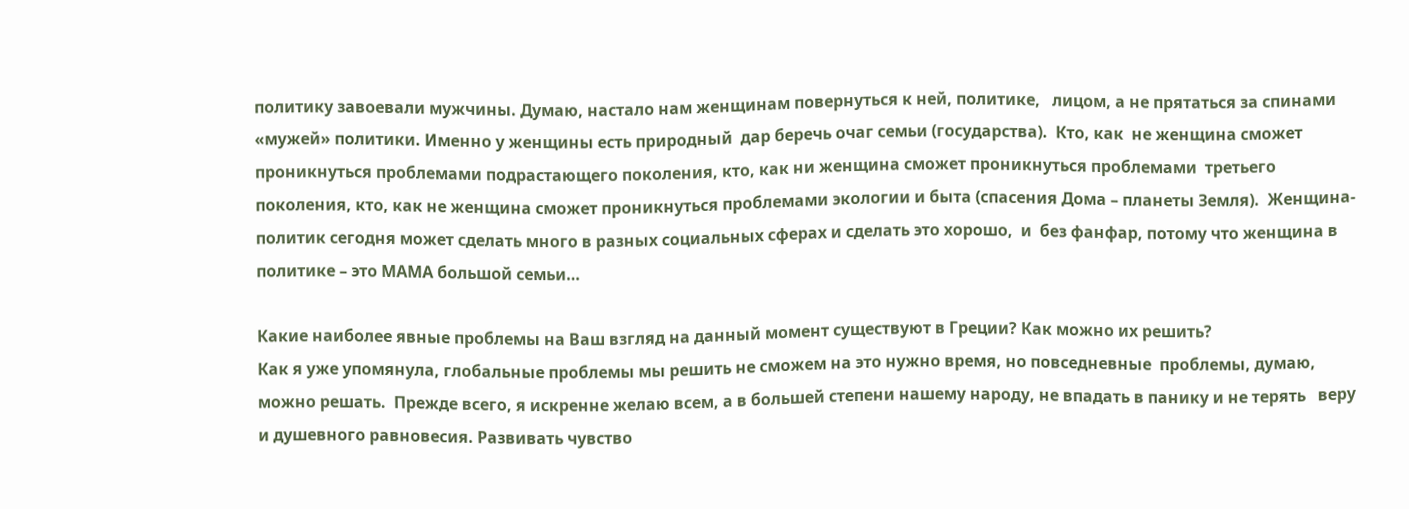политику завоевали мужчины. Думаю, настало нам женщинам повернуться к ней, политике,   лицом, а не прятаться за спинами «мужей» политики. Именно у женщины есть природный  дар беречь очаг семьи (государства).  Кто, как  не женщина сможет проникнуться проблемами подрастающего поколения, кто, как ни женщина сможет проникнуться проблемами  третьего поколения, кто, как не женщина сможет проникнуться проблемами экологии и быта (спасения Дома – планеты Земля).  Женщина-политик сегодня может сделать много в разных социальных сферах и сделать это хорошо,  и  без фанфар, потому что женщина в политике – это МАМА большой семьи…

Какие наиболее явные проблемы на Ваш взгляд на данный момент существуют в Греции? Как можно их решить?
Как я уже упомянула, глобальные проблемы мы решить не сможем на это нужно время, но повседневные  проблемы, думаю,  можно решать.  Прежде всего, я искренне желаю всем, а в большей степени нашему народу, не впадать в панику и не терять   веру и душевного равновесия. Развивать чувство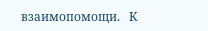взаимопомощи.   К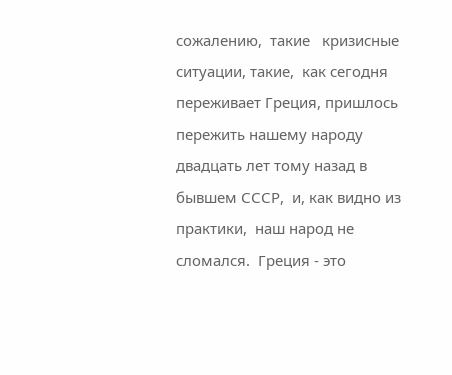сожалению,  такие   кризисные ситуации, такие,  как сегодня переживает Греция, пришлось пережить нашему народу двадцать лет тому назад в бывшем СССР,  и, как видно из практики,  наш народ не сломался.  Греция - это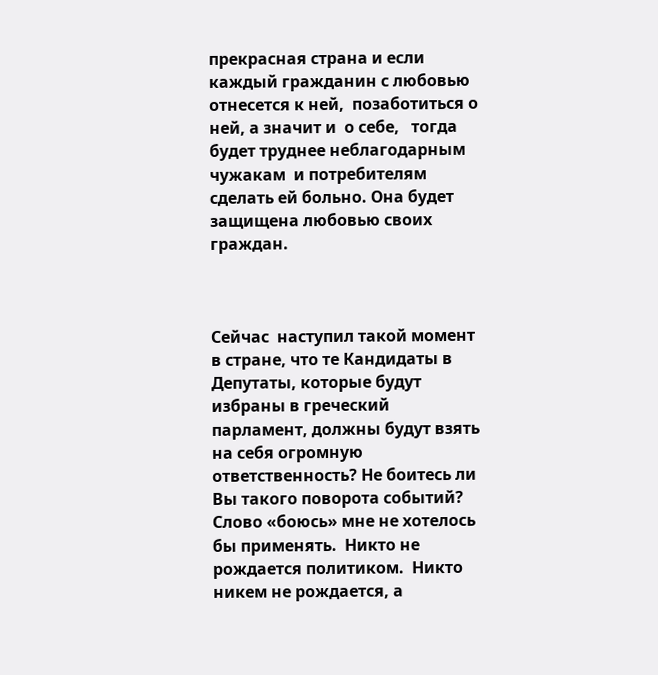прекрасная страна и если каждый гражданин с любовью отнесется к ней,  позаботиться о ней, а значит и  о себе,   тогда будет труднее неблагодарным чужакам  и потребителям сделать ей больно. Она будет защищена любовью своих граждан.



Сейчас  наступил такой момент в стране, что те Кандидаты в Депутаты, которые будут избраны в греческий парламент, должны будут взять на себя огромную ответственность? Не боитесь ли Вы такого поворота событий?
Слово «боюсь» мне не хотелось   бы применять.  Никто не рождается политиком.  Никто никем не рождается, а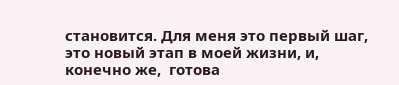становится. Для меня это первый шаг,  это новый этап в моей жизни, и, конечно же,  готова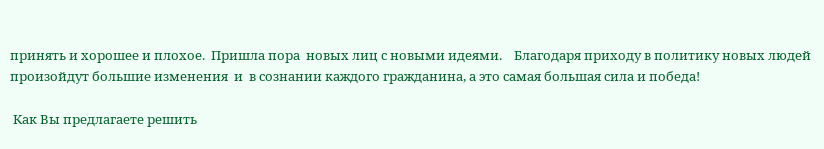принять и хорошее и плохое.  Пришла пора  новых лиц с новыми идеями.    Благодаря приходу в политику новых людей  произойдут большие изменения  и  в сознании каждого гражданина, а это самая большая сила и победа!

 Как Вы предлагаете решить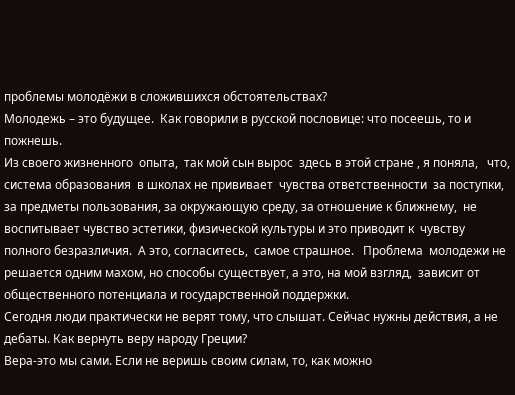проблемы молодёжи в сложившихся обстоятельствах?
Молодежь – это будущее.  Как говорили в русской пословице: что посеешь, то и пожнешь.
Из своего жизненного  опыта,  так мой сын вырос  здесь в этой стране , я поняла,   что,  система образования  в школах не прививает  чувства ответственности  за поступки, за предметы пользования, за окружающую среду, за отношение к ближнему,  не воспитывает чувство эстетики, физической культуры и это приводит к  чувству  полного безразличия.  А это, согласитесь,  самое страшное.   Проблема  молодежи не решается одним махом, но способы существует, а это, на мой взгляд,  зависит от  общественного потенциала и государственной поддержки.
Сегодня люди практически не верят тому, что слышат. Сейчас нужны действия, а не дебаты. Как вернуть веру народу Греции?
Вера-это мы сами. Если не веришь своим силам, то, как можно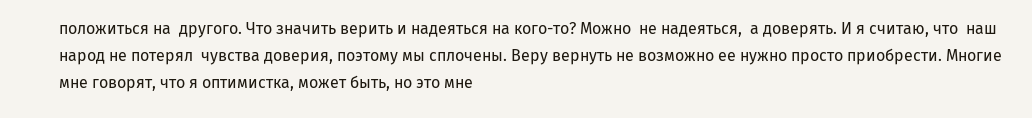положиться на  другого. Что значить верить и надеяться на кого-то? Можно  не надеяться,  а доверять. И я считаю, что  наш народ не потерял  чувства доверия, поэтому мы сплочены. Веру вернуть не возможно ее нужно просто приобрести. Многие мне говорят, что я оптимистка, может быть, но это мне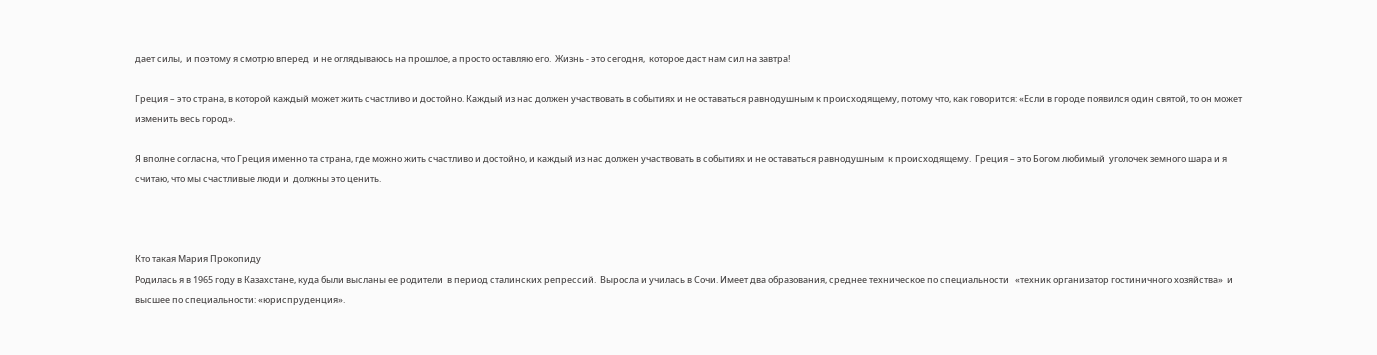дает силы,  и поэтому я смотрю вперед  и не оглядываюсь на прошлое, а просто оставляю его.  Жизнь - это сегодня,  которое даст нам сил на завтра!

Греция – это страна, в которой каждый может жить счастливо и достойно. Каждый из нас должен участвовать в событиях и не оставаться равнодушным к происходящему, потому что, как говорится: «Если в городе появился один святой, то он может изменить весь город».

Я вполне согласна, что Греция именно та страна, где можно жить счастливо и достойно, и каждый из нас должен участвовать в событиях и не оставаться равнодушным  к происходящему.  Греция – это Богом любимый  уголочек земного шара и я считаю, что мы счастливые люди и  должны это ценить.



Кто такая Мария Прокопиду
Родилась я в 1965 году в Казахстане, куда были высланы ее родители  в период сталинских репрессий.  Выросла и училась в Сочи. Имеет два образования, среднее техническое по специальности   «техник организатор гостиничного хозяйства»  и высшее по специальности: «юриспруденция».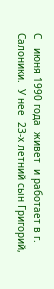С   июня 1990 года  живет  и работает в г. Салоники.  У нее  23-х летний сын Григорий,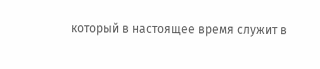который в настоящее время служит в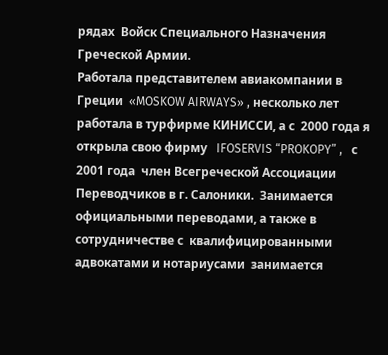рядах  Войск Специального Назначения  Греческой Армии.
Работала представителем авиакомпании в Греции  «MOSKOW AIRWAYS» , несколько лет работала в турфирме КИНИССИ, а с  2000 года я открыла свою фирму   IFOSERVIS “PROKOPY” ,   с 2001 года  член Всегреческой Ассоциации Переводчиков в г. Салоники.  Занимается   официальными переводами, а также в сотрудничестве с  квалифицированными адвокатами и нотариусами  занимается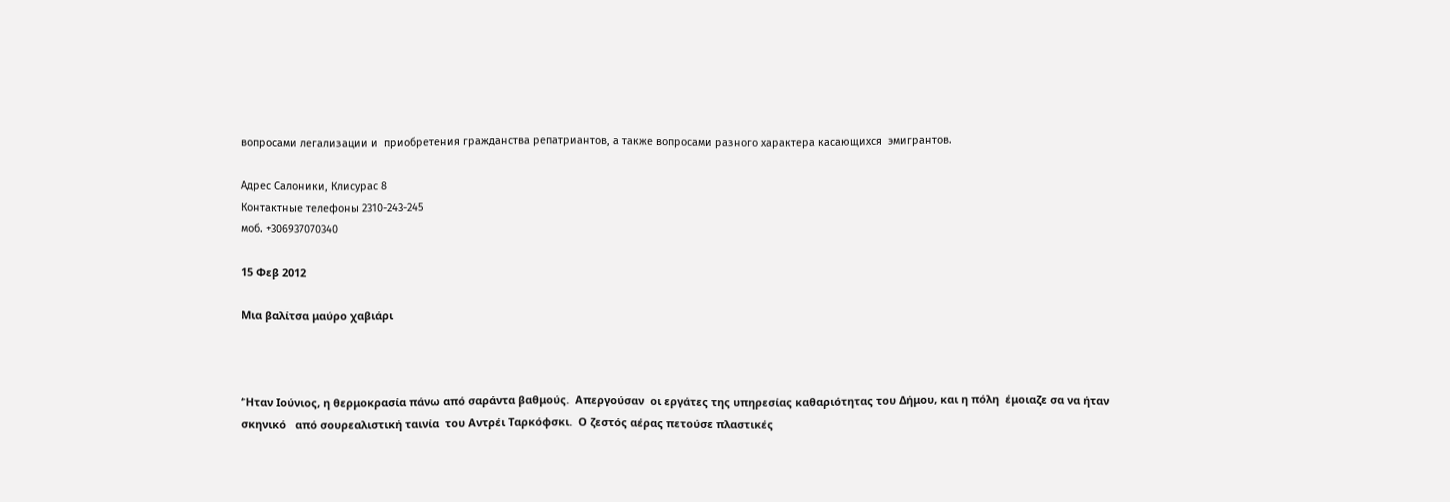вопросами легализации и  приобретения гражданства репатриантов, а также вопросами разного характера касающихся  эмигрантов.

Адрес Салоники, Клисурас 8
Контактные телефоны 2310-243-245
моб. +306937070340

15 Φεβ 2012

Μια βαλίτσα μαύρο χαβιάρι



‘Ήταν Ιούνιος, η θερμοκρασία πάνω από σαράντα βαθμούς.  Απεργούσαν  οι εργάτες της υπηρεσίας καθαριότητας του Δήμου, και η πόλη  έμοιαζε σα να ήταν σκηνικό   από σουρεαλιστική ταινία  του Αντρέι Ταρκόφσκι.  Ο ζεστός αέρας πετούσε πλαστικές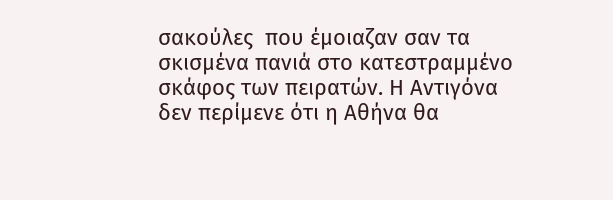σακούλες  που έμοιαζαν σαν τα σκισμένα πανιά στο κατεστραμμένο σκάφος των πειρατών. Η Αντιγόνα δεν περίμενε ότι η Αθήνα θα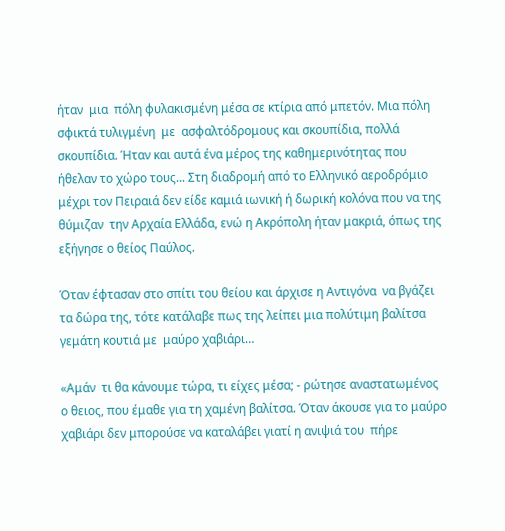ήταν  μια  πόλη φυλακισμένη μέσα σε κτίρια από μπετόν. Μια πόλη σφικτά τυλιγμένη  με  ασφαλτόδρομους και σκουπίδια, πολλά σκουπίδια. Ήταν και αυτά ένα μέρος της καθημερινότητας που ήθελαν το χώρο τους... Στη διαδρομή από το Ελληνικό αεροδρόμιο μέχρι τον Πειραιά δεν είδε καμιά ιωνική ή δωρική κολόνα που να της θύμιζαν  την Αρχαία Ελλάδα, ενώ η Ακρόπολη ήταν μακριά, όπως της εξήγησε ο θείος Παύλος.

Όταν έφτασαν στο σπίτι του θείου και άρχισε η Αντιγόνα  να βγάζει  τα δώρα της, τότε κατάλαβε πως της λείπει μια πολύτιμη βαλίτσα γεμάτη κουτιά με  μαύρο χαβιάρι…

«Αμάν  τι θα κάνουμε τώρα, τι είχες μέσα; - ρώτησε αναστατωμένος  ο θειος, που έμαθε για τη χαμένη βαλίτσα. Όταν άκουσε για το μαύρο χαβιάρι δεν μπορούσε να καταλάβει γιατί η ανιψιά του  πήρε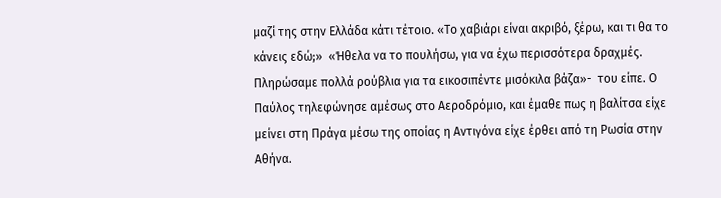μαζί της στην Ελλάδα κάτι τέτοιο. «Το χαβιάρι είναι ακριβό, ξέρω, και τι θα το κάνεις εδώ;»  «Ήθελα να το πουλήσω, για να έχω περισσότερα δραχμές. Πληρώσαμε πολλά ρούβλια για τα εικοσιπέντε μισόκιλα βάζα»-  του είπε. Ο Παύλος τηλεφώνησε αμέσως στο Αεροδρόμιο, και έμαθε πως η βαλίτσα είχε μείνει στη Πράγα μέσω της οποίας η Αντιγόνα είχε έρθει από τη Ρωσία στην Αθήνα.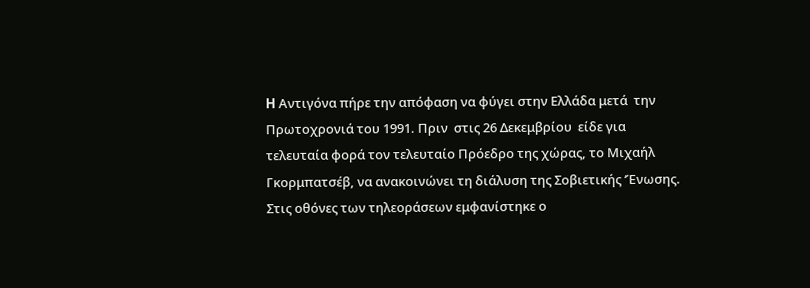H Αντιγόνα πήρε την απόφαση να φύγει στην Ελλάδα μετά  την Πρωτοχρονιά του 1991. Πριν  στις 26 Δεκεμβρίου  είδε για τελευταία φορά τον τελευταίο Πρόεδρο της χώρας, το Μιχαήλ Γκορμπατσέβ, να ανακοινώνει τη διάλυση της Σοβιετικής ‘Ένωσης.  Στις οθόνες των τηλεοράσεων εμφανίστηκε ο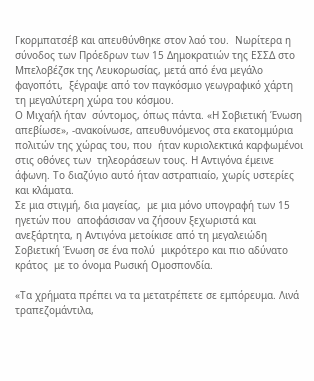Γκορμπατσέβ και απευθύνθηκε στον λαό του.  Νωρίτερα η σύνοδος των Πρόεδρων των 15 Δημοκρατιών της ΕΣΣΔ στο Μπελοβέζσκ της Λευκορωσίας, μετά από ένα μεγάλο φαγοπότι,  ξέγραψε από τον παγκόσμιο γεωγραφικό χάρτη  τη μεγαλύτερη χώρα του κόσμου.
Ο Μιχαήλ ήταν  σύντομος, όπως πάντα. «Η Σοβιετική Ένωση απεβίωσε», -ανακοίνωσε, απευθυνόμενος στα εκατομμύρια  πολιτών της χώρας του, που  ήταν κυριολεκτικά καρφωμένοι στις οθόνες των  τηλεοράσεων τους. Η Αντιγόνα έμεινε άφωνη. Το διαζύγιο αυτό ήταν αστραπιαίο, χωρίς υστερίες και κλάματα.
Σε μια στιγμή, δια μαγείας,  με μια μόνο υπογραφή των 15 ηγετών που  αποφάσισαν να ζήσουν ξεχωριστά και ανεξάρτητα, η Αντιγόνα μετοίκισε από τη μεγαλειώδη Σοβιετική Ένωση σε ένα πολύ  μικρότερο και πιο αδύνατο κράτος  με το όνομα Ρωσική Ομοσπονδία.

«Τα χρήματα πρέπει να τα μετατρέπετε σε εμπόρευμα. Λινά τραπεζομάντιλα,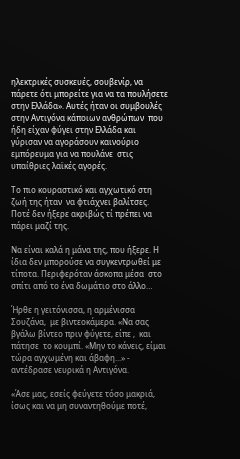ηλεκτρικές συσκευές, σουβενίρ, να πάρετε ότι μπορείτε για να τα πουλήσετε στην Ελλάδα». Αυτές ήταν οι συμβουλές στην Αντιγόνα κάποιων ανθρώπων  που ήδη είχαν φύγει στην Ελλάδα και γύρισαν να αγοράσουν καινούριο εμπόρευμα για να πουλάνε  στις υπαίθριες λαϊκές αγορές.

Το πιο κουραστικό και αγχωτικό στη ζωή της ήταν  να φτιάχνει βαλίτσες. Ποτέ δεν ήξερε ακριβώς τί πρέπει να πάρει μαζί της.

Να είναι καλά η μάνα της, που ήξερε. Η ίδια δεν μπορούσε να συγκεντρωθεί με τίποτα. Περιφερόταν άσκοπα μέσα  στο σπίτι από το ένα δωμάτιο στο άλλο…

Ήρθε η γειτόνισσα, η αρμένισσα Σουζάνα,  με βιντεοκάμερα. «Να σας βγάλω βίντεο πριν φύγετε, είπε ,  και πάτησε  το κουμπί. «Μην το κάνεις, είμαι τώρα αγχωμένη και άβαφη...» - αντέδρασε νευρικά η Αντιγόνα.

«Άσε μας, εσείς φεύγετε τόσο μακριά, ίσως και να μη συναντηθούμε ποτέ,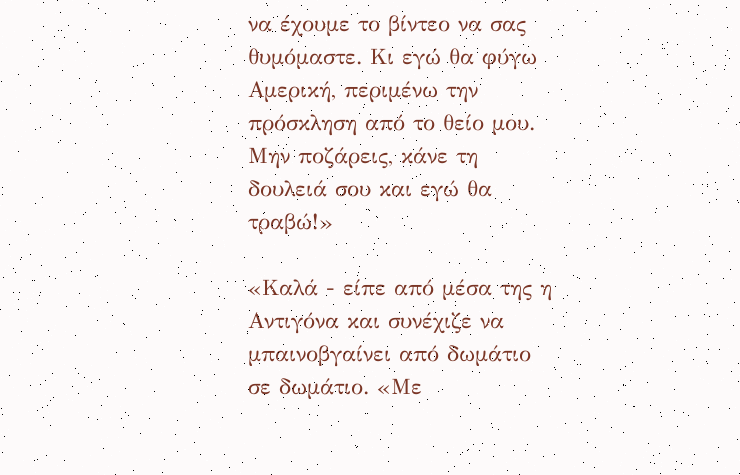να έχουμε το βίντεο να σας θυμόμαστε. Κι εγώ θα φύγω Αμερική, περιμένω την πρόσκληση από το θείο μου. Μην ποζάρεις, κάνε τη δουλειά σου και εγώ θα τραβώ!»

«Καλά - είπε από μέσα της η Αντιγόνα και συνέχιζε να μπαινοβγαίνει από δωμάτιο σε δωμάτιο. «Με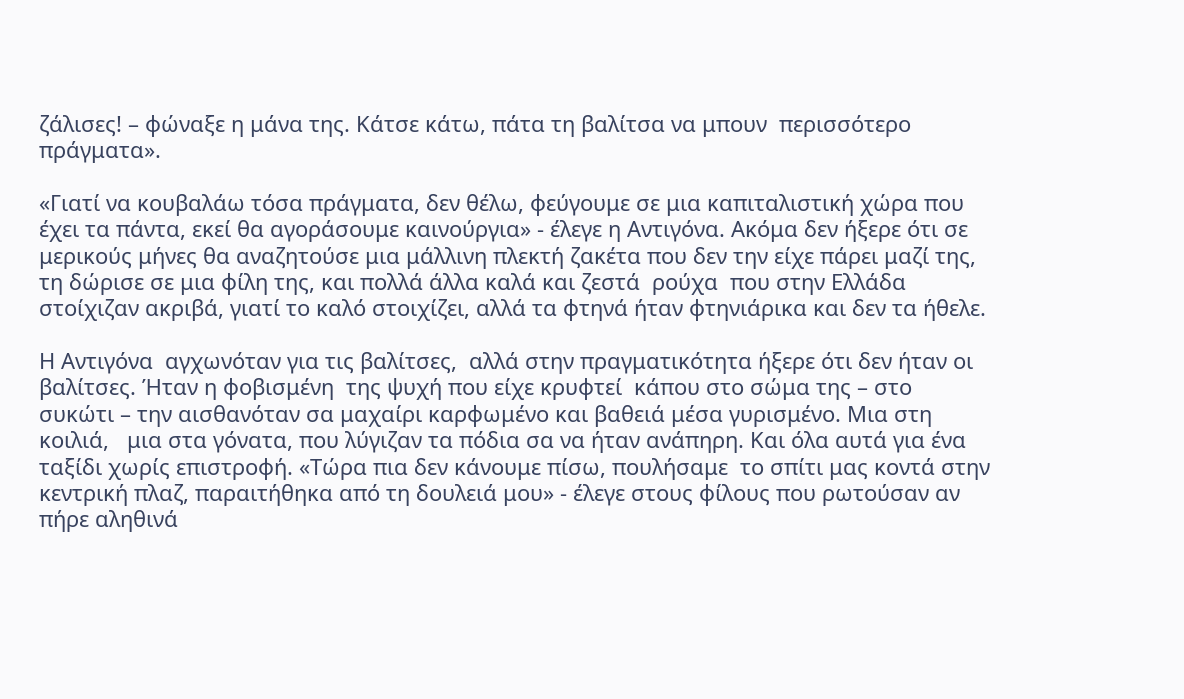ζάλισες! – φώναξε η μάνα της. Κάτσε κάτω, πάτα τη βαλίτσα να μπουν  περισσότερο πράγματα».

«Γιατί να κουβαλάω τόσα πράγματα, δεν θέλω, φεύγουμε σε μια καπιταλιστική χώρα που έχει τα πάντα, εκεί θα αγοράσουμε καινούργια» - έλεγε η Αντιγόνα. Ακόμα δεν ήξερε ότι σε μερικούς μήνες θα αναζητούσε μια μάλλινη πλεκτή ζακέτα που δεν την είχε πάρει μαζί της,  τη δώρισε σε μια φίλη της, και πολλά άλλα καλά και ζεστά  ρούχα  που στην Ελλάδα στοίχιζαν ακριβά, γιατί το καλό στοιχίζει, αλλά τα φτηνά ήταν φτηνιάρικα και δεν τα ήθελε.

Η Αντιγόνα  αγχωνόταν για τις βαλίτσες,  αλλά στην πραγματικότητα ήξερε ότι δεν ήταν οι βαλίτσες. Ήταν η φοβισμένη  της ψυχή που είχε κρυφτεί  κάπου στο σώμα της – στο συκώτι – την αισθανόταν σα μαχαίρι καρφωμένο και βαθειά μέσα γυρισμένο. Μια στη κοιλιά,   μια στα γόνατα, που λύγιζαν τα πόδια σα να ήταν ανάπηρη. Και όλα αυτά για ένα ταξίδι χωρίς επιστροφή. «Τώρα πια δεν κάνουμε πίσω, πουλήσαμε  το σπίτι μας κοντά στην κεντρική πλαζ, παραιτήθηκα από τη δουλειά μου» - έλεγε στους φίλους που ρωτούσαν αν πήρε αληθινά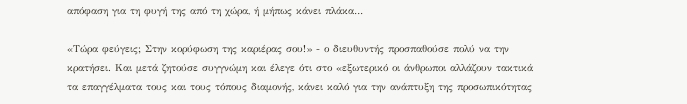απόφαση για τη φυγή της από τη χώρα, ή μήπως κάνει πλάκα…

«Τώρα φεύγεις; Στην κορύφωση της καριέρας σου!» - ο διευθυντής προσπαθούσε πολύ να την κρατήσει. Και μετά ζητούσε συγγνώμη και έλεγε ότι στο «εξωτερικό οι άνθρωποι αλλάζουν τακτικά τα επαγγέλματα τους και τους τόπους διαμονής, κάνει καλό για την ανάπτυξη της προσωπικότητας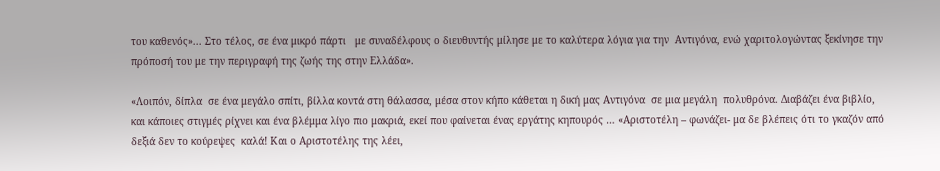του καθενός»... Στο τέλος, σε ένα μικρό πάρτι   με συναδέλφους ο διευθυντής μίλησε με το καλύτερα λόγια για την  Αντιγόνα, ενώ χαριτολογώντας ξεκίνησε την πρόποσή του με την περιγραφή της ζωής της στην Ελλάδα».

«Λοιπόν, δίπλα  σε ένα μεγάλο σπίτι, βίλλα κοντά στη θάλασσα, μέσα στον κήπο κάθεται η δική μας Αντιγόνα  σε μια μεγάλη  πολυθρόνα. Διαβάζει ένα βιβλίο,  και κάποιες στιγμές ρίχνει και ένα βλέμμα λίγο πιο μακριά, εκεί που φαίνεται ένας εργάτης κηπουρός … «Αριστοτέλη – φωνάζει- μα δε βλέπεις ότι το γκαζόν από δεξιά δεν το κούρεψες  καλά! Και ο Αριστοτέλης της λέει,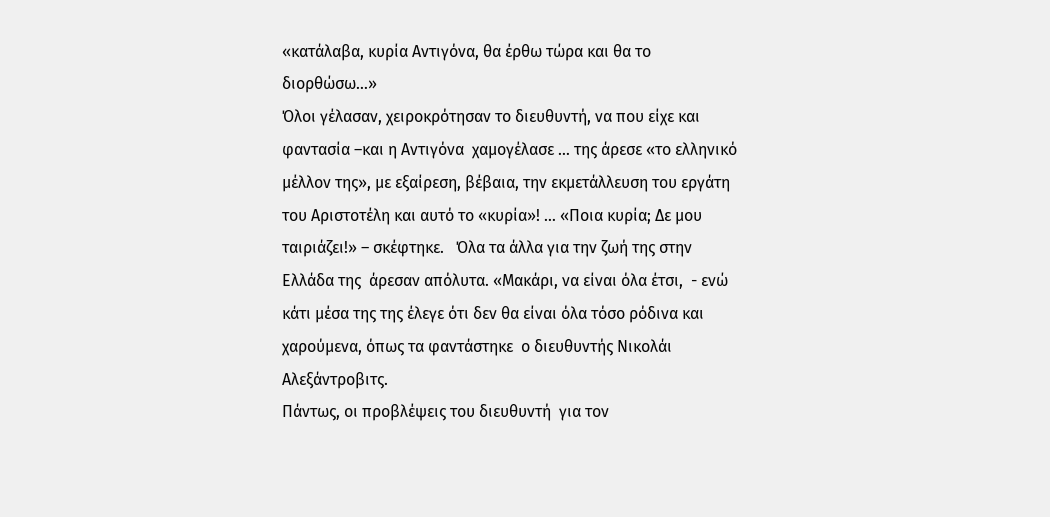«κατάλαβα, κυρία Αντιγόνα, θα έρθω τώρα και θα το διορθώσω…»
Όλοι γέλασαν, χειροκρότησαν το διευθυντή, να που είχε και φαντασία –και η Αντιγόνα  χαμογέλασε … της άρεσε «το ελληνικό μέλλον της», με εξαίρεση, βέβαια, την εκμετάλλευση του εργάτη του Αριστοτέλη και αυτό το «κυρία»! … «Ποια κυρία; Δε μου ταιριάζει!» – σκέφτηκε.   Όλα τα άλλα για την ζωή της στην Ελλάδα της  άρεσαν απόλυτα. «Μακάρι, να είναι όλα έτσι,  - ενώ κάτι μέσα της της έλεγε ότι δεν θα είναι όλα τόσο ρόδινα και χαρούμενα, όπως τα φαντάστηκε  ο διευθυντής Νικολάι Αλεξάντροβιτς.
Πάντως, οι προβλέψεις του διευθυντή  για τον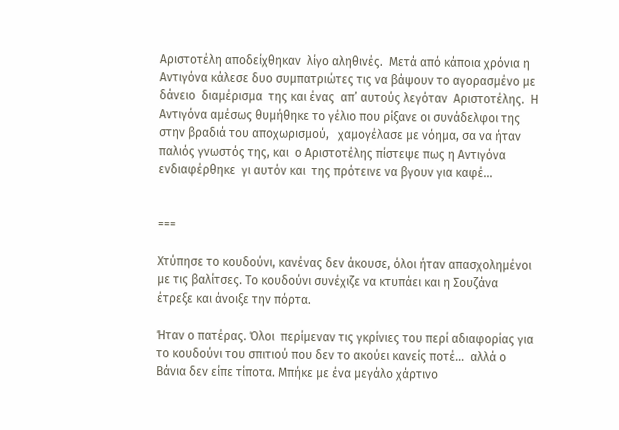Αριστοτέλη αποδείχθηκαν  λίγο αληθινές.  Μετά από κάποια χρόνια η Αντιγόνα κάλεσε δυο συμπατριώτες τις να βάψουν το αγορασμένο με δάνειο  διαμέρισμα  της και ένας  απ’ αυτούς λεγόταν  Αριστοτέλης.  Η Αντιγόνα αμέσως θυμήθηκε το γέλιο που ρίξανε οι συνάδελφοι της στην βραδιά του αποχωρισμού,   χαμογέλασε με νόημα, σα να ήταν παλιός γνωστός της, και  ο Αριστοτέλης πίστεψε πως η Αντιγόνα ενδιαφέρθηκε  γι αυτόν και  της πρότεινε να βγουν για καφέ...


===

Χτύπησε το κουδούνι, κανένας δεν άκουσε, όλοι ήταν απασχολημένοι με τις βαλίτσες. Το κουδούνι συνέχιζε να κτυπάει και η Σουζάνα έτρεξε και άνοιξε την πόρτα.

Ήταν ο πατέρας. Όλοι  περίμεναν τις γκρίνιες του περί αδιαφορίας για το κουδούνι του σπιτιού που δεν το ακούει κανείς ποτέ…  αλλά ο Βάνια δεν είπε τίποτα. Μπήκε με ένα μεγάλο χάρτινο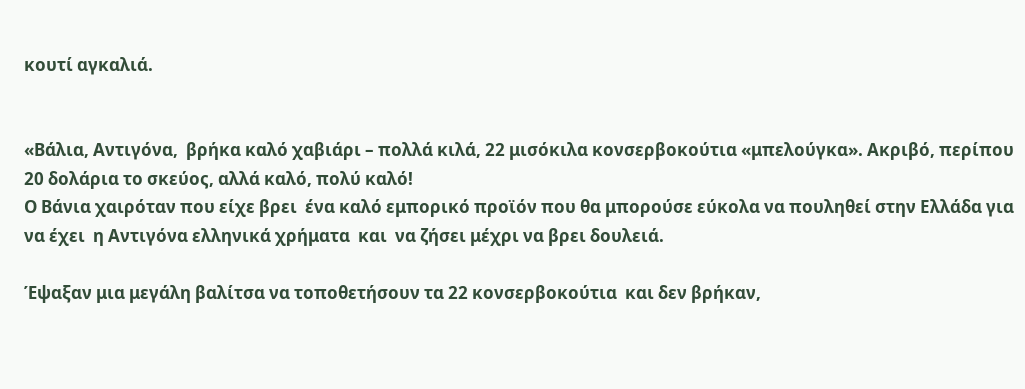κουτί αγκαλιά.


«Βάλια, Αντιγόνα,  βρήκα καλό χαβιάρι – πολλά κιλά, 22 μισόκιλα κονσερβοκούτια «μπελούγκα». Ακριβό, περίπου 20 δολάρια το σκεύος, αλλά καλό, πολύ καλό!
Ο Βάνια χαιρόταν που είχε βρει  ένα καλό εμπορικό προϊόν που θα μπορούσε εύκολα να πουληθεί στην Ελλάδα για να έχει  η Αντιγόνα ελληνικά χρήματα  και  να ζήσει μέχρι να βρει δουλειά.

Έψαξαν μια μεγάλη βαλίτσα να τοποθετήσουν τα 22 κονσερβοκούτια  και δεν βρήκαν,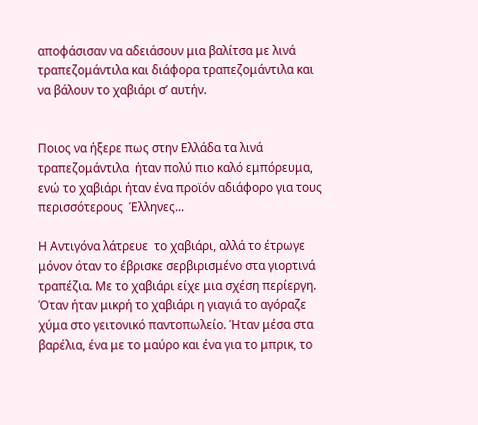αποφάσισαν να αδειάσουν μια βαλίτσα με λινά τραπεζομάντιλα και διάφορα τραπεζομάντιλα και να βάλουν το χαβιάρι σ’ αυτήν.


Ποιος να ήξερε πως στην Ελλάδα τα λινά τραπεζομάντιλα  ήταν πολύ πιο καλό εμπόρευμα, ενώ το χαβιάρι ήταν ένα προϊόν αδιάφορο για τους περισσότερους  Έλληνες...

Η Αντιγόνα λάτρευε  το χαβιάρι, αλλά το έτρωγε μόνον όταν το έβρισκε σερβιρισμένο στα γιορτινά τραπέζια. Με το χαβιάρι είχε μια σχέση περίεργη. Όταν ήταν μικρή το χαβιάρι η γιαγιά το αγόραζε χύμα στο γειτονικό παντοπωλείο. Ήταν μέσα στα βαρέλια, ένα με το μαύρο και ένα για το μπρικ, το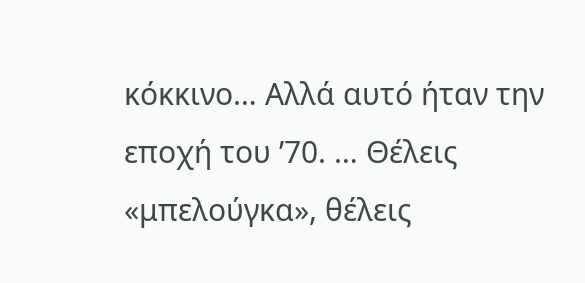κόκκινο… Αλλά αυτό ήταν την εποχή του ’70. … Θέλεις «μπελούγκα», θέλεις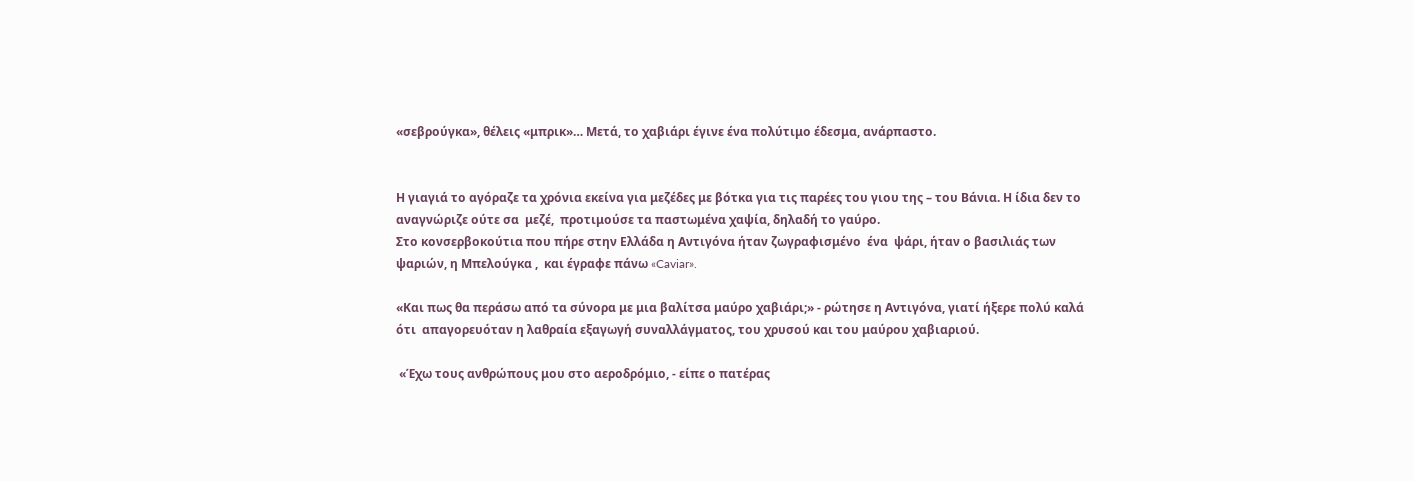«σεβρούγκα», θέλεις «μπρικ»… Μετά, το χαβιάρι έγινε ένα πολύτιμο έδεσμα, ανάρπαστο.


Η γιαγιά το αγόραζε τα χρόνια εκείνα για μεζέδες με βότκα για τις παρέες του γιου της – του Βάνια. Η ίδια δεν το αναγνώριζε ούτε σα  μεζέ,  προτιμούσε τα παστωμένα χαψία, δηλαδή το γαύρο.
Στο κονσερβοκούτια που πήρε στην Ελλάδα η Αντιγόνα ήταν ζωγραφισμένο  ένα  ψάρι, ήταν ο βασιλιάς των ψαριών, η Μπελούγκα ,  και έγραφε πάνω «Caviar».

«Και πως θα περάσω από τα σύνορα με μια βαλίτσα μαύρο χαβιάρι;» - ρώτησε η Αντιγόνα, γιατί ήξερε πολύ καλά ότι  απαγορευόταν η λαθραία εξαγωγή συναλλάγματος, του χρυσού και του μαύρου χαβιαριού.

 «Έχω τους ανθρώπους μου στο αεροδρόμιο, - είπε ο πατέρας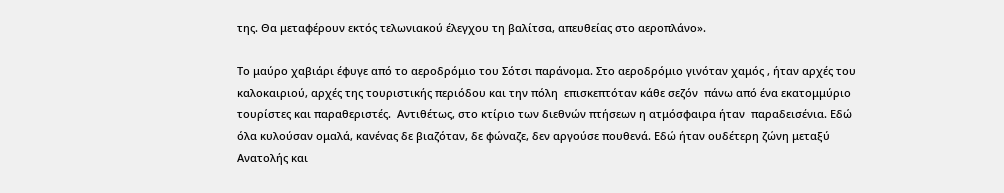της. Θα μεταφέρουν εκτός τελωνιακού έλεγχου τη βαλίτσα, απευθείας στο αεροπλάνο».

Tο μαύρο χαβιάρι έφυγε από το αεροδρόμιο του Σότσι παράνομα. Στο αεροδρόμιο γινόταν χαμός , ήταν αρχές του καλοκαιριού, αρχές της τουριστικής περιόδου και την πόλη  επισκεπτόταν κάθε σεζόν  πάνω από ένα εκατομμύριο τουρίστες και παραθεριστές.  Αντιθέτως, στο κτίριο των διεθνών πτήσεων η ατμόσφαιρα ήταν  παραδεισένια. Εδώ όλα κυλούσαν ομαλά, κανένας δε βιαζόταν, δε φώναζε, δεν αργούσε πουθενά. Εδώ ήταν ουδέτερη ζώνη μεταξύ Ανατολής και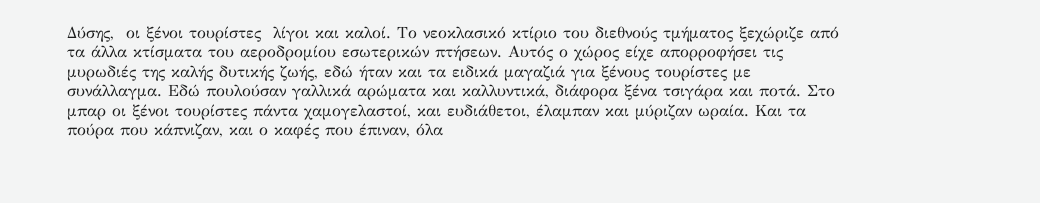Δύσης,  οι ξένοι τουρίστες  λίγοι και καλοί. Το νεοκλασικό κτίριο του διεθνούς τμήματος ξεχώριζε από τα άλλα κτίσματα του αεροδρομίου εσωτερικών πτήσεων. Αυτός ο χώρος είχε απορροφήσει τις μυρωδιές της καλής δυτικής ζωής, εδώ ήταν και τα ειδικά μαγαζιά για ξένους τουρίστες με συνάλλαγμα. Εδώ πουλούσαν γαλλικά αρώματα και καλλυντικά, διάφορα ξένα τσιγάρα και ποτά. Στο  μπαρ οι ξένοι τουρίστες πάντα χαμογελαστοί, και ευδιάθετοι, έλαμπαν και μύριζαν ωραία. Και τα πούρα που κάπνιζαν, και ο καφές που έπιναν, όλα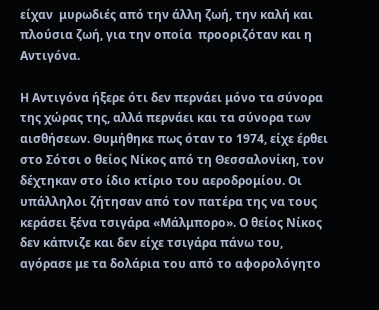είχαν  μυρωδιές από την άλλη ζωή, την καλή και πλούσια ζωή, για την οποία  προοριζόταν και η Αντιγόνα.

Η Αντιγόνα ήξερε ότι δεν περνάει μόνο τα σύνορα της χώρας της, αλλά περνάει και τα σύνορα των αισθήσεων. Θυμήθηκε πως όταν το 1974, είχε έρθει στο Σότσι ο θείος Νίκος από τη Θεσσαλονίκη, τον δέχτηκαν στο ίδιο κτίριο του αεροδρομίου. Οι υπάλληλοι ζήτησαν από τον πατέρα της να τους κεράσει ξένα τσιγάρα «Μάλμπορο». Ο θείος Νίκος δεν κάπνιζε και δεν είχε τσιγάρα πάνω του, αγόρασε με τα δολάρια του από το αφορολόγητο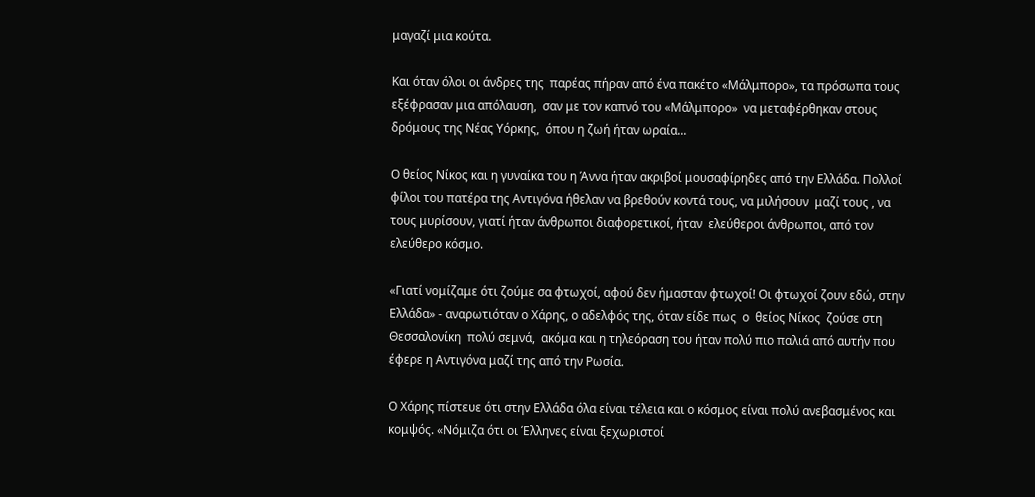μαγαζί μια κούτα.

Και όταν όλοι οι άνδρες της  παρέας πήραν από ένα πακέτο «Μάλμπορο», τα πρόσωπα τους εξέφρασαν μια απόλαυση,  σαν με τον καπνό του «Μάλμπορο»  να μεταφέρθηκαν στους δρόμους της Νέας Υόρκης,  όπου η ζωή ήταν ωραία...

Ο θείος Νίκος και η γυναίκα του η Άννα ήταν ακριβοί μουσαφίρηδες από την Ελλάδα. Πολλοί φίλοι του πατέρα της Αντιγόνα ήθελαν να βρεθούν κοντά τους, να μιλήσουν  μαζί τους , να τους μυρίσουν, γιατί ήταν άνθρωποι διαφορετικοί, ήταν  ελεύθεροι άνθρωποι, από τον ελεύθερο κόσμο.

«Γιατί νομίζαμε ότι ζούμε σα φτωχοί, αφού δεν ήμασταν φτωχοί! Οι φτωχοί ζουν εδώ, στην Ελλάδα» - αναρωτιόταν ο Χάρης, ο αδελφός της, όταν είδε πως  ο  θείος Νίκος  ζούσε στη Θεσσαλονίκη  πολύ σεμνά,  ακόμα και η τηλεόραση του ήταν πολύ πιο παλιά από αυτήν που έφερε η Αντιγόνα μαζί της από την Ρωσία.

Ο Χάρης πίστευε ότι στην Ελλάδα όλα είναι τέλεια και ο κόσμος είναι πολύ ανεβασμένος και κομψός. «Νόμιζα ότι οι Έλληνες είναι ξεχωριστοί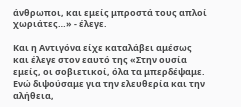άνθρωποι, και εμείς μπροστά τους απλοί χωριάτες…» - έλεγε.

Και η Αντιγόνα είχε καταλάβει αμέσως και έλεγε στον εαυτό της «Στην ουσία  εμείς, οι σοβιετικοί, όλα τα μπερδέψαμε. Ενώ διψούσαμε για την ελευθερία και την αλήθεια,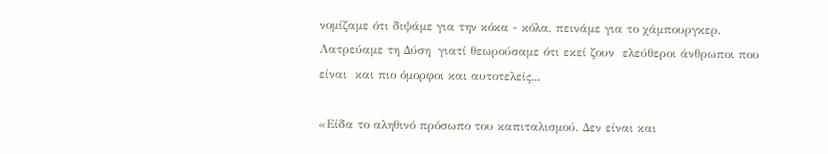νομίζαμε ότι διψάμε για την κόκα - κόλα, πεινάμε για το χάμπουργκερ. Λατρεύαμε τη Δύση  γιατί θεωρούσαμε ότι εκεί ζουν  ελεύθεροι άνθρωποι που είναι  και πιο όμορφοι και αυτοτελείς...

«Είδα το αληθινό πρόσωπο του καπιταλισμού. Δεν είναι και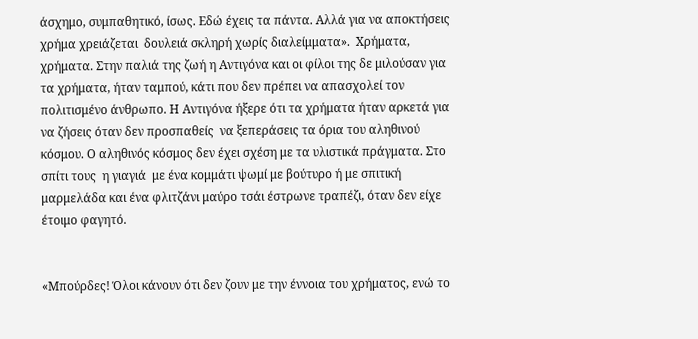άσχημο, συμπαθητικό, ίσως. Εδώ έχεις τα πάντα. Αλλά για να αποκτήσεις  χρήμα χρειάζεται  δουλειά σκληρή χωρίς διαλείμματα».  Χρήματα, χρήματα. Στην παλιά της ζωή η Αντιγόνα και οι φίλοι της δε μιλούσαν για τα χρήματα, ήταν ταμπού, κάτι που δεν πρέπει να απασχολεί τον πολιτισμένο άνθρωπο. Η Αντιγόνα ήξερε ότι τα χρήματα ήταν αρκετά για να ζήσεις όταν δεν προσπαθείς  να ξεπεράσεις τα όρια του αληθινού κόσμου. Ο αληθινός κόσμος δεν έχει σχέση με τα υλιστικά πράγματα. Στο σπίτι τους  η γιαγιά  με ένα κομμάτι ψωμί με βούτυρο ή με σπιτική μαρμελάδα και ένα φλιτζάνι μαύρο τσάι έστρωνε τραπέζι, όταν δεν είχε έτοιμο φαγητό.


«Μπούρδες! Όλοι κάνουν ότι δεν ζουν με την έννοια του χρήματος, ενώ το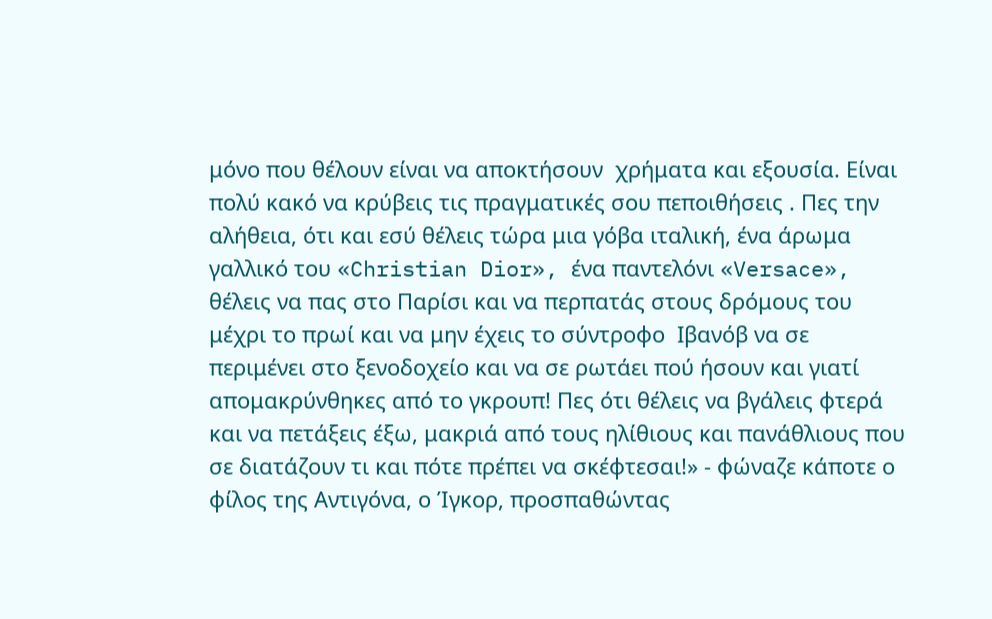μόνο που θέλουν είναι να αποκτήσουν  χρήματα και εξουσία. Είναι πολύ κακό να κρύβεις τις πραγματικές σου πεποιθήσεις . Πες την αλήθεια, ότι και εσύ θέλεις τώρα μια γόβα ιταλική, ένα άρωμα γαλλικό του «Christian Dior», ένα παντελόνι «Versace», θέλεις να πας στο Παρίσι και να περπατάς στους δρόμους του μέχρι το πρωί και να μην έχεις το σύντροφο  Ιβανόβ να σε περιμένει στο ξενοδοχείο και να σε ρωτάει πού ήσουν και γιατί απομακρύνθηκες από το γκρουπ! Πες ότι θέλεις να βγάλεις φτερά και να πετάξεις έξω, μακριά από τους ηλίθιους και πανάθλιους που σε διατάζουν τι και πότε πρέπει να σκέφτεσαι!» - φώναζε κάποτε ο φίλος της Αντιγόνα, ο Ίγκορ, προσπαθώντας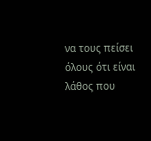να τους πείσει όλους ότι είναι λάθος που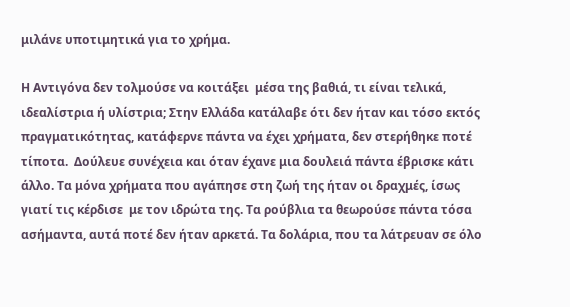μιλάνε υποτιμητικά για το χρήμα.

Η Αντιγόνα δεν τολμούσε να κοιτάξει  μέσα της βαθιά, τι είναι τελικά, ιδεαλίστρια ή υλίστρια; Στην Ελλάδα κατάλαβε ότι δεν ήταν και τόσο εκτός πραγματικότητας, κατάφερνε πάντα να έχει χρήματα, δεν στερήθηκε ποτέ τίποτα.  Δούλευε συνέχεια και όταν έχανε μια δουλειά πάντα έβρισκε κάτι άλλο. Τα μόνα χρήματα που αγάπησε στη ζωή της ήταν οι δραχμές, ίσως γιατί τις κέρδισε  με τον ιδρώτα της. Τα ρούβλια τα θεωρούσε πάντα τόσα ασήμαντα, αυτά ποτέ δεν ήταν αρκετά. Τα δολάρια, που τα λάτρευαν σε όλο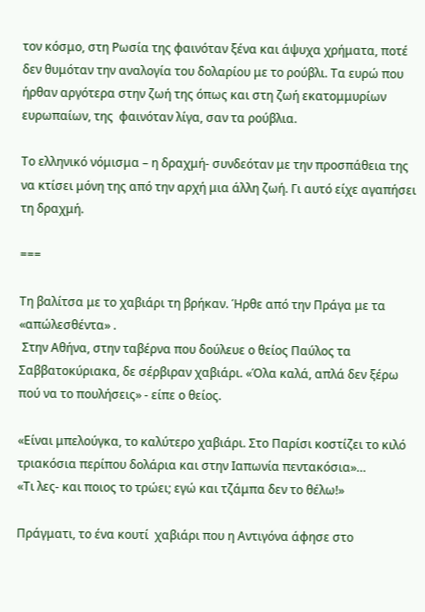τον κόσμο, στη Ρωσία της φαινόταν ξένα και άψυχα χρήματα, ποτέ δεν θυμόταν την αναλογία του δολαρίου με το ρούβλι. Τα ευρώ που ήρθαν αργότερα στην ζωή της όπως και στη ζωή εκατομμυρίων ευρωπαίων, της  φαινόταν λίγα, σαν τα ρούβλια.

Το ελληνικό νόμισμα – η δραχμή- συνδεόταν με την προσπάθεια της  να κτίσει μόνη της από την αρχή μια άλλη ζωή. Γι αυτό είχε αγαπήσει  τη δραχμή.

===

Τη βαλίτσα με το χαβιάρι τη βρήκαν. Ήρθε από την Πράγα με τα «απώλεσθέντα» .
 Στην Αθήνα, στην ταβέρνα που δούλευε ο θείος Παύλος τα  Σαββατοκύριακα, δε σέρβιραν χαβιάρι. «Όλα καλά, απλά δεν ξέρω πού να το πουλήσεις» - είπε ο θείος.

«Είναι μπελούγκα, το καλύτερο χαβιάρι. Στο Παρίσι κοστίζει το κιλό τριακόσια περίπου δολάρια και στην Ιαπωνία πεντακόσια»…
«Τι λες- και ποιος το τρώει; εγώ και τζάμπα δεν το θέλω!»

Πράγματι, το ένα κουτί  χαβιάρι που η Αντιγόνα άφησε στο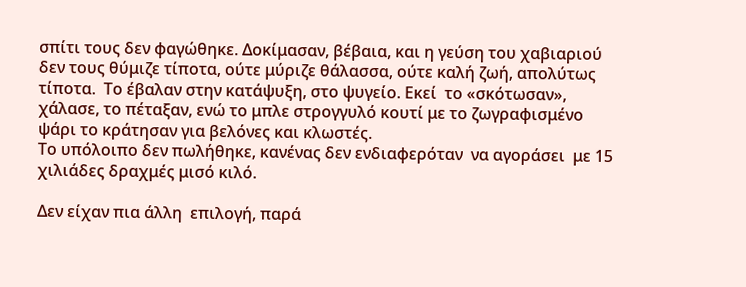σπίτι τους δεν φαγώθηκε. Δοκίμασαν, βέβαια, και η γεύση του χαβιαριού δεν τους θύμιζε τίποτα, ούτε μύριζε θάλασσα, ούτε καλή ζωή, απολύτως τίποτα.  Το έβαλαν στην κατάψυξη, στο ψυγείο. Εκεί  το «σκότωσαν», χάλασε, το πέταξαν, ενώ το μπλε στρογγυλό κουτί με το ζωγραφισμένο ψάρι το κράτησαν για βελόνες και κλωστές.
Το υπόλοιπο δεν πωλήθηκε, κανένας δεν ενδιαφερόταν  να αγοράσει  με 15 χιλιάδες δραχμές μισό κιλό.

Δεν είχαν πια άλλη  επιλογή, παρά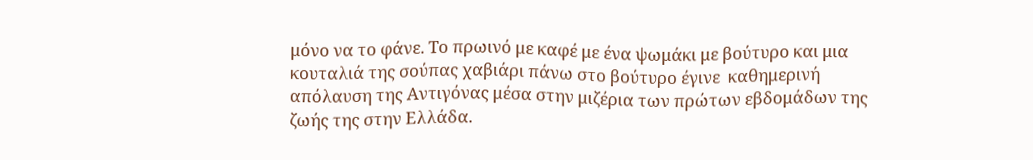μόνο να το φάνε. Το πρωινό με καφέ με ένα ψωμάκι με βούτυρο και μια κουταλιά της σούπας χαβιάρι πάνω στο βούτυρο έγινε  καθημερινή απόλαυση της Αντιγόνας μέσα στην μιζέρια των πρώτων εβδομάδων της ζωής της στην Ελλάδα.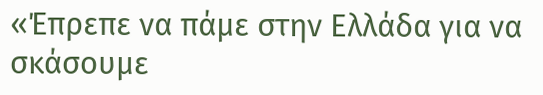«Έπρεπε να πάμε στην Ελλάδα για να σκάσουμε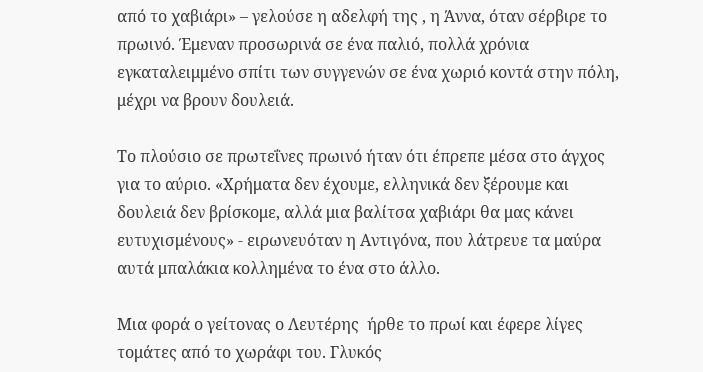από το χαβιάρι» – γελούσε η αδελφή της , η Άννα, όταν σέρβιρε το πρωινό. Έμεναν προσωρινά σε ένα παλιό, πολλά χρόνια εγκαταλειμμένο σπίτι των συγγενών σε ένα χωριό κοντά στην πόλη,  μέχρι να βρουν δουλειά.

Το πλούσιο σε πρωτεΐνες πρωινό ήταν ότι έπρεπε μέσα στο άγχος για το αύριο. «Χρήματα δεν έχουμε, ελληνικά δεν ξέρουμε και δουλειά δεν βρίσκομε, αλλά μια βαλίτσα χαβιάρι θα μας κάνει ευτυχισμένους» - ειρωνευόταν η Αντιγόνα, που λάτρευε τα μαύρα αυτά μπαλάκια κολλημένα το ένα στο άλλο.

Μια φορά ο γείτονας ο Λευτέρης  ήρθε το πρωί και έφερε λίγες τομάτες από το χωράφι του. Γλυκός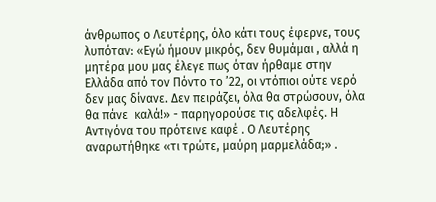άνθρωπος ο Λευτέρης, όλο κάτι τους έφερνε, τους λυπόταν: «Εγώ ήμουν μικρός, δεν θυμάμαι , αλλά η μητέρα μου μας έλεγε πως όταν ήρθαμε στην Ελλάδα από τον Πόντο το ’22, οι ντόπιοι ούτε νερό δεν μας δίνανε. Δεν πειράζει, όλα θα στρώσουν, όλα θα πάνε  καλά!» - παρηγορούσε τις αδελφές. Η Αντιγόνα του πρότεινε καφέ . Ο Λευτέρης αναρωτήθηκε «τι τρώτε, μαύρη μαρμελάδα;» .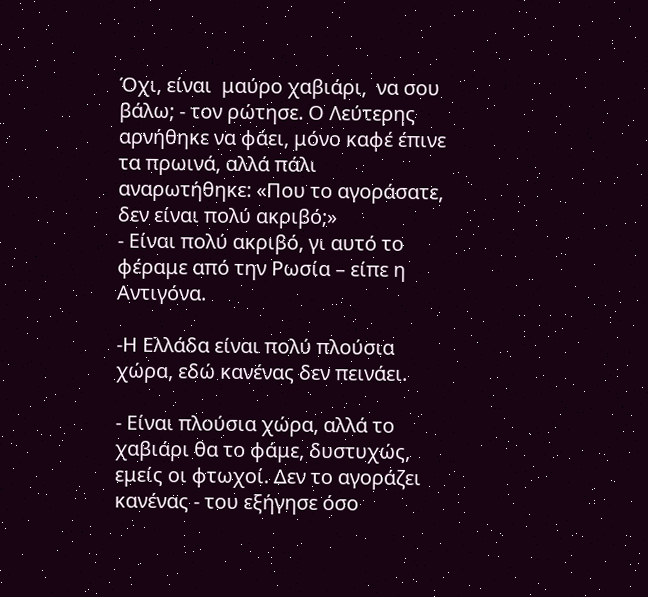Όχι, είναι  μαύρο χαβιάρι,  να σου βάλω; - τον ρώτησε. Ο Λεύτερης αρνήθηκε να φάει, μόνο καφέ έπινε  τα πρωινά, αλλά πάλι αναρωτήθηκε: «Που το αγοράσατε, δεν είναι πολύ ακριβό;»
- Είναι πολύ ακριβό, γι αυτό το φέραμε από την Ρωσία – είπε η Αντιγόνα.

-Η Ελλάδα είναι πολύ πλούσια χώρα, εδώ κανένας δεν πεινάει.

- Είναι πλούσια χώρα, αλλά το χαβιάρι θα το φάμε, δυστυχώς, εμείς οι φτωχοί. Δεν το αγοράζει κανένας - του εξήγησε όσο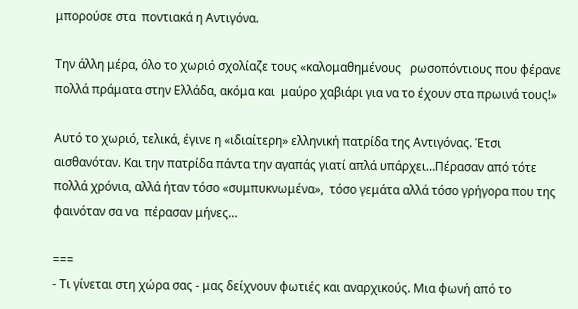μπορούσε στα  ποντιακά η Αντιγόνα.

Την άλλη μέρα, όλο το χωριό σχολίαζε τους «καλομαθημένους   ρωσοπόντιους που φέρανε πολλά πράματα στην Ελλάδα, ακόμα και  μαύρο χαβιάρι για να το έχουν στα πρωινά τους!»

Αυτό το χωριό, τελικά, έγινε η «ιδιαίτερη» ελληνική πατρίδα της Αντιγόνας. Έτσι αισθανόταν. Και την πατρίδα πάντα την αγαπάς γιατί απλά υπάρχει…Πέρασαν από τότε πολλά χρόνια, αλλά ήταν τόσο «συμπυκνωμένα»,  τόσο γεμάτα αλλά τόσο γρήγορα που της φαινόταν σα να  πέρασαν μήνες…

===
- Τι γίνεται στη χώρα σας - μας δείχνουν φωτιές και αναρχικούς. Μια φωνή από το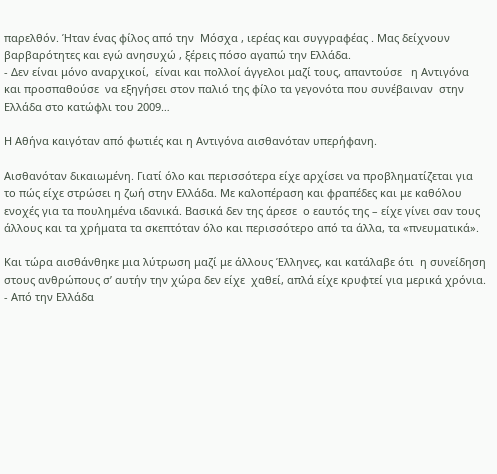παρελθόν. Ήταν ένας φίλος από την  Μόσχα , ιερέας και συγγραφέας . Μας δείχνουν  βαρβαρότητες και εγώ ανησυχώ , ξέρεις πόσο αγαπώ την Ελλάδα.
- Δεν είναι μόνο αναρχικοί,  είναι και πολλοί άγγελοι μαζί τους, απαντούσε   η Αντιγόνα και προσπαθούσε  να εξηγήσει στον παλιό της φίλο τα γεγονότα που συνέβαιναν  στην Ελλάδα στο κατώφλι του 2009…

Η Αθήνα καιγόταν από φωτιές και η Αντιγόνα αισθανόταν υπερήφανη.

Αισθανόταν δικαιωμένη. Γιατί όλο και περισσότερα είχε αρχίσει να προβληματίζεται για το πώς είχε στρώσει η ζωή στην Ελλάδα. Με καλοπέραση και φραπέδες και με καθόλου ενοχές για τα πουλημένα ιδανικά. Βασικά δεν της άρεσε  ο εαυτός της – είχε γίνει σαν τους άλλους και τα χρήματα τα σκεπτόταν όλο και περισσότερο από τα άλλα, τα «πνευματικά».

Και τώρα αισθάνθηκε μια λύτρωση μαζί με άλλους Έλληνες, και κατάλαβε ότι  η συνείδηση στους ανθρώπους σ’ αυτήν την χώρα δεν είχε  χαθεί, απλά είχε κρυφτεί για μερικά χρόνια.
- Από την Ελλάδα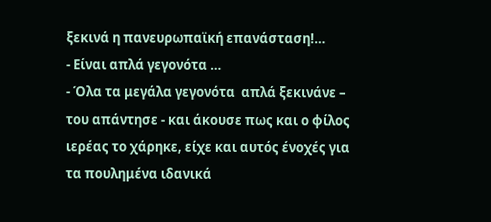ξεκινά η πανευρωπαϊκή επανάσταση!…
- Είναι απλά γεγονότα …
- Όλα τα μεγάλα γεγονότα  απλά ξεκινάνε – του απάντησε - και άκουσε πως και ο φίλος ιερέας το χάρηκε, είχε και αυτός ένοχές για τα πουλημένα ιδανικά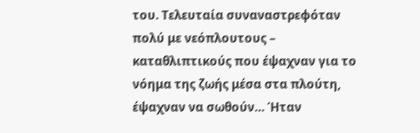του. Τελευταία συναναστρεφόταν  πολύ με νεόπλουτους – καταθλιπτικούς που έψαχναν για το νόημα της ζωής μέσα στα πλούτη, έψαχναν να σωθούν… Ήταν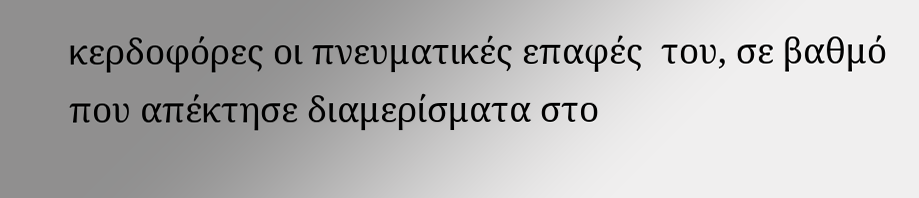κερδοφόρες οι πνευματικές επαφές  του, σε βαθμό που απέκτησε διαμερίσματα στο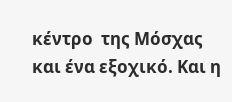κέντρο  της Μόσχας και ένα εξοχικό. Και η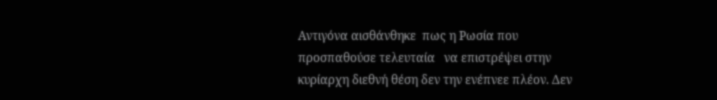Αντιγόνα αισθάνθηκε  πως η Ρωσία που προσπαθούσε τελευταία   να επιστρέψει στην κυρίαρχη διεθνή θέση δεν την ενέπνεε πλέον. Δεν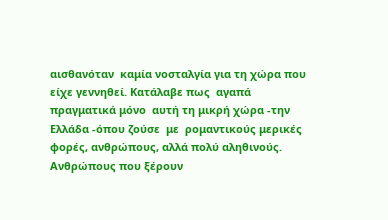αισθανόταν  καμία νοσταλγία για τη χώρα που είχε γεννηθεί. Κατάλαβε πως  αγαπά πραγματικά μόνο  αυτή τη μικρή χώρα -την Ελλάδα -όπου ζούσε  με  ρομαντικούς μερικές φορές, ανθρώπους, αλλά πολύ αληθινούς. Ανθρώπους που ξέρουν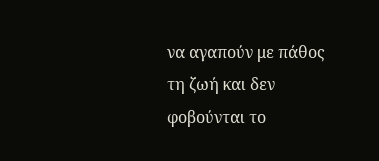να αγαπούν με πάθος τη ζωή και δεν φοβούνται το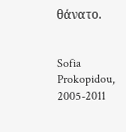θάνατο.


Sofia Prokopidou, 2005-2011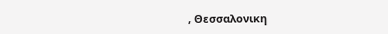, Θεσσαλονικη